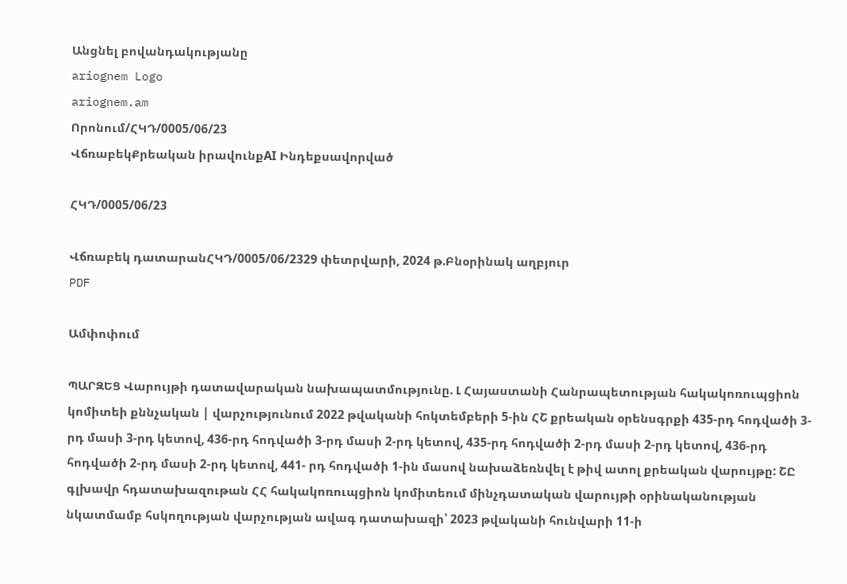Անցնել բովանդակությանը
ariognem Logo
ariognem.am
Որոնում/ՀԿԴ/0005/06/23
ՎճռաբեկՔրեական իրավունքAI Ինդեքսավորված

ՀԿԴ/0005/06/23

Վճռաբեկ դատարանՀԿԴ/0005/06/2329 փետրվարի, 2024 թ.Բնօրինակ աղբյուր
PDF

Ամփոփում

ՊԱՐԶԵՑ Վարույթի դատավարական նախապատմությունը. Լ Հայաստանի Հանրապետության հակակոռուպցիոն կոմիտեի քննչական | վարչությունում 2022 թվականի հոկտեմբերի 5-ին ՀՇ քրեական օրենսգրքի 435-րդ հոդվածի 3-րդ մասի 3-րդ կետով, 436-րդ հոդվածի 3-րդ մասի 2-րդ կետով, 435-րդ հոդվածի 2-րդ մասի 2-րդ կետով, 436-րդ հոդվածի 2-րդ մասի 2-րդ կետով, 441- րդ հոդվածի 1-ին մասով նախաձեռնվել է թիվ ատոլ քրեական վարույթը: ՇԸ գլխավր հդատախազութան ՀՀ հակակոռուպցիոն կոմիտեում մինչդատական վարույթի օրինականության նկատմամբ հսկողության վարչության ավագ դատախազի՝ 2023 թվականի հունվարի 11-ի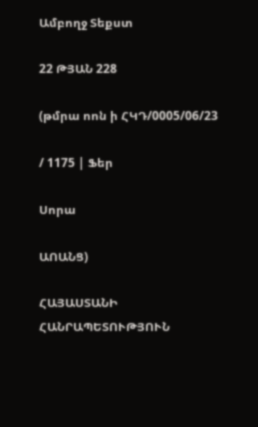Ամբողջ Տեքստ

22 ԹՅԱՆ 228

(թմրա ոոն ի ՀԿԴ/0005/06/23

/ 1175 | Ֆեր

Սորա

ԱՈԱՆՑ)

ՀԱՅԱՍՏԱՆԻ ՀԱՆՐԱՊԵՏՈՒԹՅՈՒՆ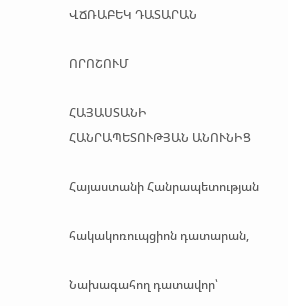ՎՃՌԱԲԵԿ ԴԱՏԱՐԱՆ

ՈՐՈՇՈՒՄ

ՀԱՅԱՍՏԱՆԻ ՀԱՆՐԱՊԵՏՈՒԹՅԱՆ ԱՆՈՒՆԻՑ

Հայաստանի Հանրապետության

հակակոռուպցիոն դատարան,

Նախագահող դատավոր՝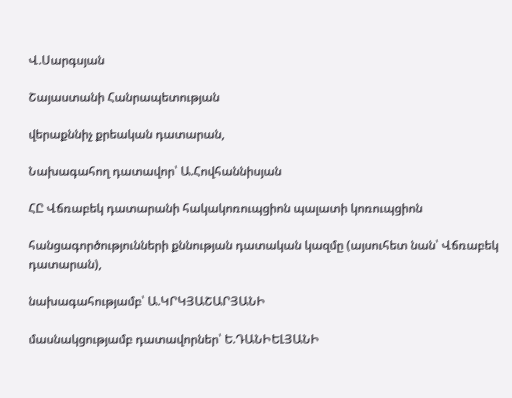Վ.Սարգսյան

Շայաստանի Հանրապետության

վերաքննիչ քրեական դատարան,

Նախագահող դատավոր՝ Ա.Հովհաննիսյան

ՀԸ Վճռաբեկ դատարանի հակակոռուպցիոն պալատի կոռուպցիոն

հանցագործությունների քննության դատական կազմը (այսուհետ նան՝ Վճռաբեկ դատարան),

նախագահությամբ՝ Ա.ԿՐԿՅԱՇԱՐՅԱՆԻ

մասնակցությամբ դատավորներ՝ Ե.ԴԱՆԻԵԼՅԱՆԻ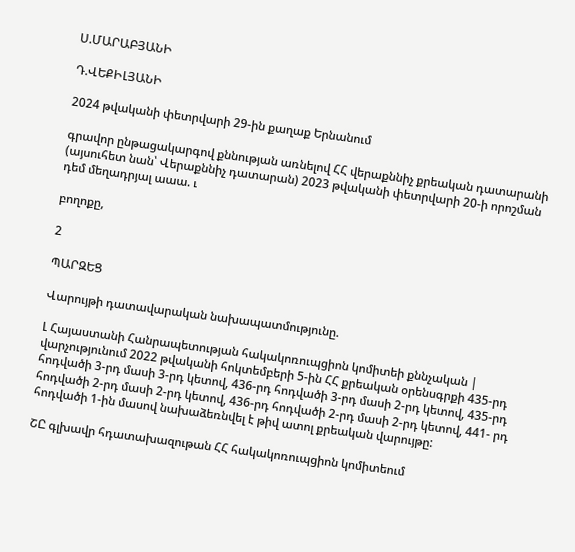Ս.ՄԱՐԱԲՅԱՆԻ

Դ.ՎԵՔԻԼՅԱՆԻ

2024 թվականի փետրվարի 29-ին քաղաք Երնանում

գրավոր ընթացակարգով քննության առնելով ՀՀ վերաքննիչ քրեական դատարանի (այսուհետ նան՝ Վերաքննիչ դատարան) 2023 թվականի փետրվարի 20-ի որոշման դեմ մեղադրյալ աաա. ւ

բողոքը,

2

ՊԱՐԶԵՑ

Վարույթի դատավարական նախապատմությունը.

Լ Հայաստանի Հանրապետության հակակոռուպցիոն կոմիտեի քննչական | վարչությունում 2022 թվականի հոկտեմբերի 5-ին ՀՀ քրեական օրենսգրքի 435-րդ հոդվածի 3-րդ մասի 3-րդ կետով, 436-րդ հոդվածի 3-րդ մասի 2-րդ կետով, 435-րդ հոդվածի 2-րդ մասի 2-րդ կետով, 436-րդ հոդվածի 2-րդ մասի 2-րդ կետով, 441- րդ հոդվածի 1-ին մասով նախաձեռնվել է թիվ ատոլ քրեական վարույթը:

ՇԸ գլխավր հդատախազութան ՀՀ հակակոռուպցիոն կոմիտեում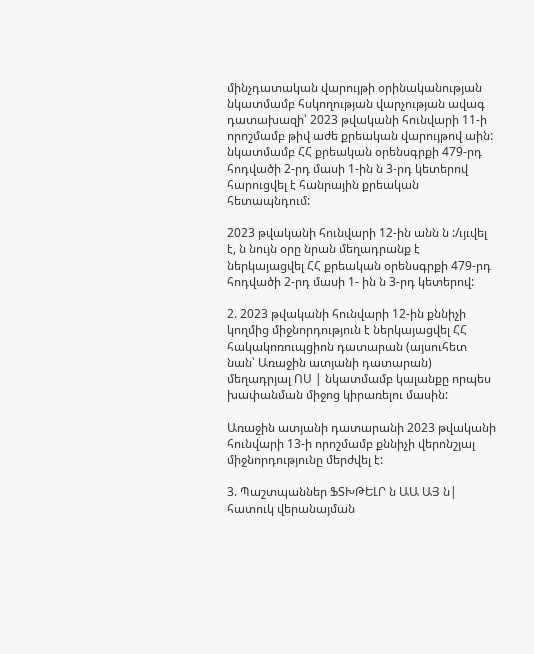մինչդատական վարույթի օրինականության նկատմամբ հսկողության վարչության ավագ դատախազի՝ 2023 թվականի հունվարի 11-ի որոշմամբ թիվ աժե քրեական վարույթով աին: նկատմամբ ՀՀ քրեական օրենսգրքի 479-րդ հոդվածի 2-րդ մասի 1-ին ն 3-րդ կետերով հարուցվել է հանրային քրեական հետապնդում:

2023 թվականի հունվարի 12-ին անն ն :/ւյւվել է, ն նույն օրը նրան մեղադրանք է ներկայացվել ՀՀ քրեական օրենսգրքի 479-րդ հոդվածի 2-րդ մասի 1- ին ն 3-րդ կետերով:

2. 2023 թվականի հունվարի 12-ին քննիչի կողմից միջնորդություն է ներկայացվել ՀՀ հակակոռուպցիոն դատարան (այսուհետ նան՝ Առաջին ատյանի դատարան) մեղադրյալ ՈՍ | նկատմամբ կալանքը որպես խափանման միջոց կիրառելու մասին:

Առաջին ատյանի դատարանի 2023 թվականի հունվարի 13-ի որոշմամբ քննիչի վերոնշյալ միջնորդությունը մերժվել է:

3. Պաշտպաններ ՖՏԽԹԵԼՐ ն ԱԱ ԱՅ ն| հատուկ վերանայման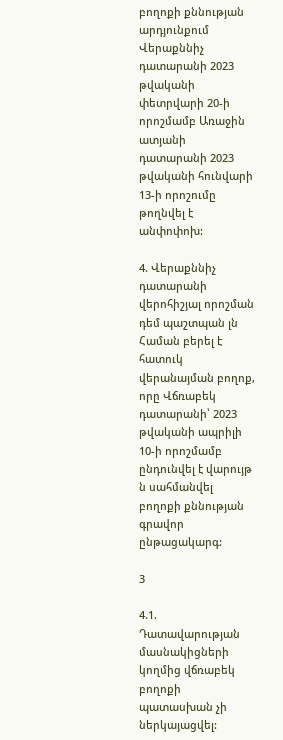բողոքի քննության արդյունքում Վերաքննիչ դատարանի 2023 թվականի փետրվարի 20-ի որոշմամբ Առաջին ատյանի դատարանի 2023 թվականի հունվարի 13-ի որոշումը թողնվել է անփոփոխ:

4. Վերաքննիչ դատարանի վերոհիշյալ որոշման դեմ պաշտպան լն Համան բերել է հատուկ վերանայման բողոք, որը Վճռաբեկ դատարանի՝ 2023 թվականի ապրիլի 10-ի որոշմամբ ընդունվել է վարույթ ն սահմանվել բողոքի քննության գրավոր ընթացակարգ:

3

4.1. Դատավարության մասնակիցների կողմից վճռաբեկ բողոքի պատասխան չի ներկայացվել: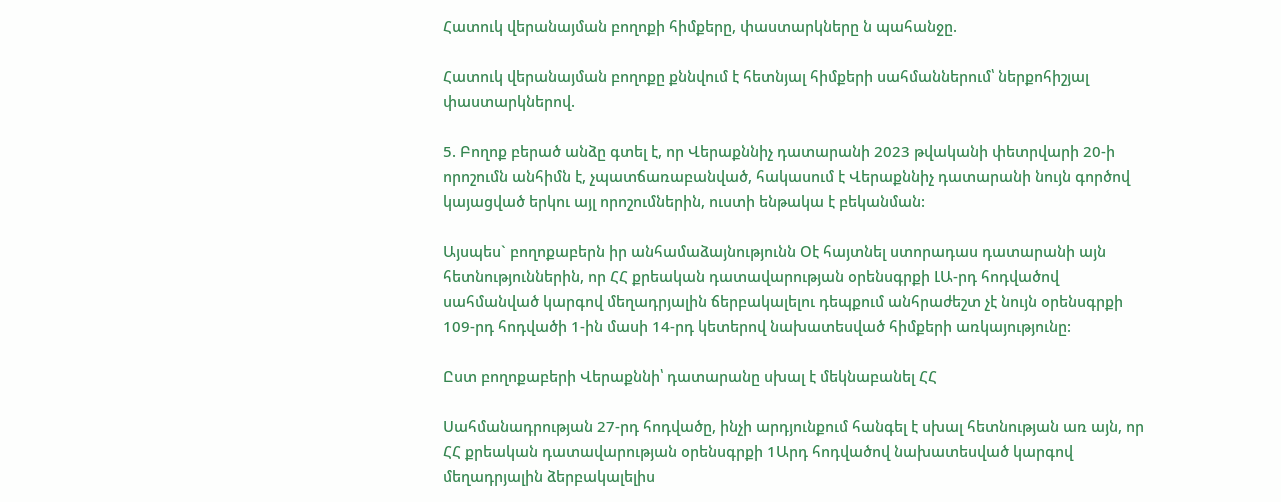Հատուկ վերանայման բողոքի հիմքերը, փաստարկները ն պահանջը.

Հատուկ վերանայման բողոքը քննվում է հետնյալ հիմքերի սահմաններում՝ ներքոհիշյալ փաստարկներով.

5. Բողոք բերած անձը գտել է, որ Վերաքննիչ դատարանի 2023 թվականի փետրվարի 20-ի որոշումն անհիմն է, չպատճառաբանված, հակասում է Վերաքննիչ դատարանի նույն գործով կայացված երկու այլ որոշումներին, ուստի ենթակա է բեկանման:

Այսպես` բողոքաբերն իր անհամաձայնությունն Օէ հայտնել ստորադաս դատարանի այն հետնություններին, որ ՀՀ քրեական դատավարության օրենսգրքի ԼԱ-րդ հոդվածով սահմանված կարգով մեղադրյալին ճերբակալելու դեպքում անհրաժեշտ չէ նույն օրենսգրքի 109-րդ հոդվածի 1-ին մասի 14-րդ կետերով նախատեսված հիմքերի առկայությունը:

Ըստ բողոքաբերի Վերաքննի՝ դատարանը սխալ է մեկնաբանել ՀՀ

Սահմանադրության 27-րդ հոդվածը, ինչի արդյունքում հանգել է սխալ հետնության առ այն, որ ՀՀ քրեական դատավարության օրենսգրքի 1Արդ հոդվածով նախատեսված կարգով մեղադրյալին ձերբակալելիս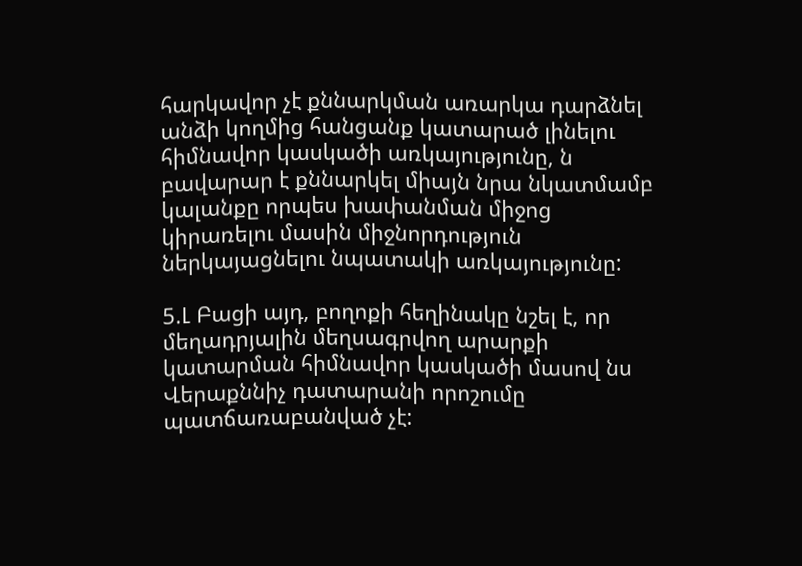հարկավոր չէ քննարկման առարկա դարձնել անձի կողմից հանցանք կատարած լինելու հիմնավոր կասկածի առկայությունը, ն բավարար է քննարկել միայն նրա նկատմամբ կալանքը որպես խափանման միջոց կիրառելու մասին միջնորդություն ներկայացնելու նպատակի առկայությունը:

5.Լ Բացի այդ, բողոքի հեղինակը նշել է, որ մեղադրյալին մեղսագրվող արարքի կատարման հիմնավոր կասկածի մասով նս Վերաքննիչ դատարանի որոշումը պատճառաբանված չէ: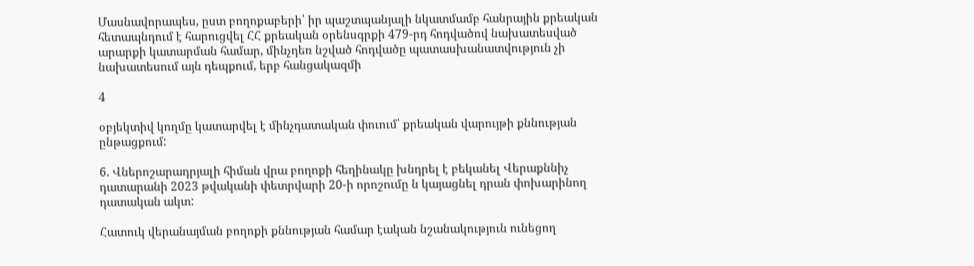Մասնավորապես, ըստ բողոքաբերի՝ իր պաշտպանյալի նկատմամբ հանրային քրեական հետապնդում է հարուցվել ՀՀ քրեական օրենսգրքի 479-րդ հոդվածով նախատեսված արարքի կատարման համար, մինչդեռ նշված հոդվածը պատասխանատվություն չի նախատեսում այն դեպքում, երբ հանցակազմի

4

օբյեկտիվ կողմը կատարվել է մինչդատական փուում՝ քրեական վարույթի քննության ընթացքում:

6. Վներոշարադրյալի հիման վրա բողոքի հեղինակը խնդրել է բեկանել Վերաքննիչ դատարանի 2023 թվականի փետրվարի 20-ի որոշումը ն կայացնել դրան փոխարինող դատական ակտ:

Հատուկ վերանայման բողոքի քննության համար էական նշանակություն ունեցող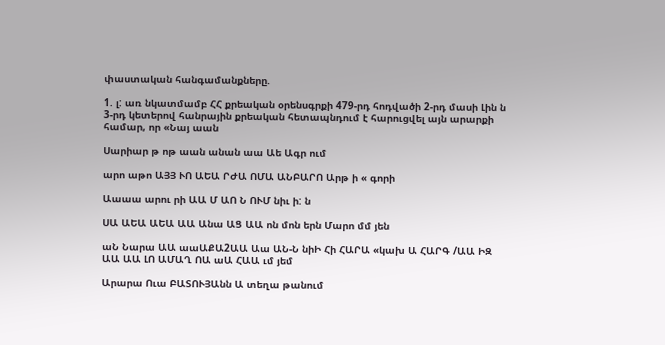փաստական հանգամանքները.

1. լ: առ նկատմամբ ՀՀ քրեական օրենսգրքի 479-րդ հոդվածի 2-րդ մասի Լին ն 3-րդ կետերով հանրային քրեական հետապնդում է հարուցվել այն արարքի համար, որ «Նայ աան

Սարիար թ ոթ աան անան աա Աե Ագր ում

արո աթո ԱՅՅ ՒՈ ԱԵԱ ՐԺԱ ՈՄԱ ԱՆԲԱՐՈ Արթ ի « գորի

Աաաա արու րի ԱԱ Մ ԱՈ Ն ՈՒՄ նիւ ի: ն

ՍԱ ԱԵԱ ԱԵԱ ԱԱ Անա ԱՑ ԱԱ ոն մոն երն Մարո մմ յեն

աՆ Նարա ԱԱ աաԱՔԱ2ԱԱ Աա ԱՆ-Ն նիԻ Հի ՀԱՐԱ «կախ Ա ՀԱՐԳ /ԱԱ ԻԶ ԱԱ ԱԱ ԼՈ ԱՄԱՂ ՈԱ աԱ ՀԱԱ ւմ յեմ

Արարա Ուա ԲԱՏՈՒՅԱնն Ա տեղա թանում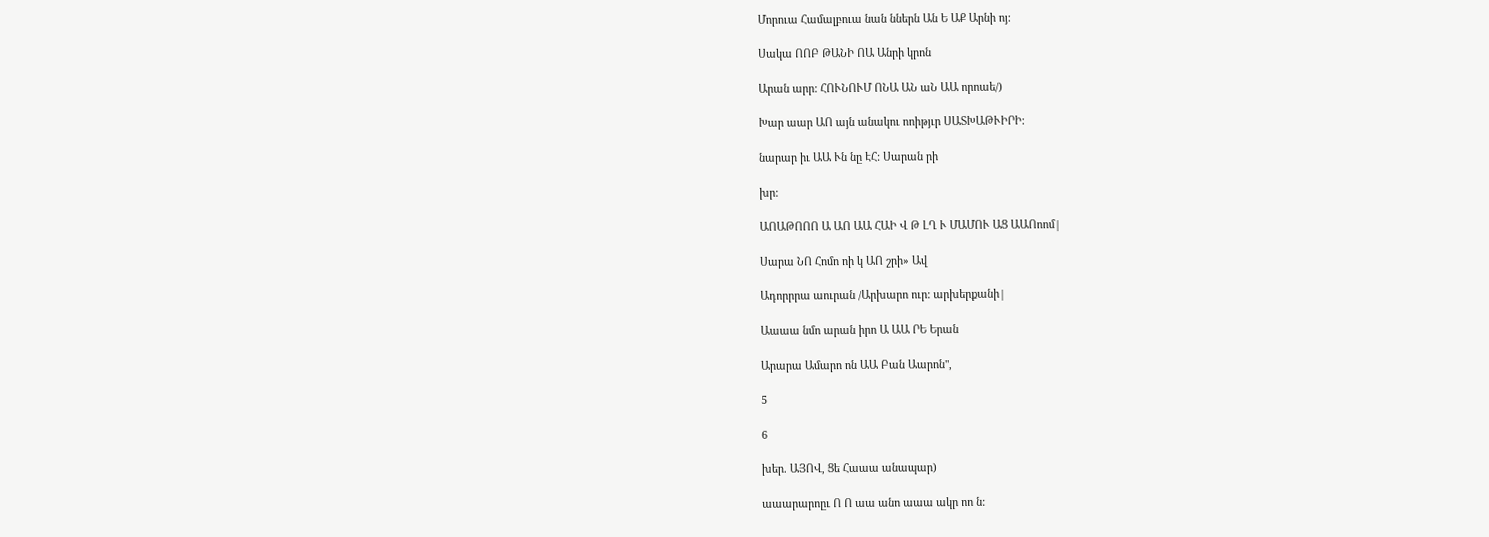Մորուա Համալբուա նան ններն Ան Ե ԱՔ Արնի ոյ:

Սակա ՈՈԲ ԹԱՆԻ ՈԱ Անրի կրոն

Արան արր: ՀՈՒՆՈՒՄ ՈՆԱ ԱՆ աՆ ԱԱ որոաե/)

Խար աար ԱՈ այն անակու ոոիթյւր ՍԱՏԽԱԹՒԻՐԻ:

նարար իւ ԱԱ Ւն նը ԷՀ: Սարան րի

խր:

ԱՈԱԹՈՈՈ Ա ԱՈ ԱԱ ՀԱԻ Վ Թ ԼՂ Ւ ՄԱՄՈՒ ԱՑ ԱԱՈոոմ|

Սարա ՆՈ Հոմո ոի կ ԱՈ շրի» Ավ

Ադորրրա աուրան /Արխարո ուր: արխերքանի|

Աաաա նմո արան իրո Ա ԱԱ ՐԵ Երան

Արարա Ամարո ոն ԱԱ Բան Աարոն",

5

6

խեր. ԱՅՈՎ, Ցե Հաաա անապար)

աաարարոըւ Ո Ո աա անո աաա ակր ոո ն: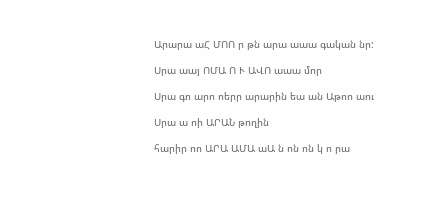Արարա աՀ ՄՈՈ ր թն արա աաա գական նր:

Սրա աայ ՈՄԱ Ո Ւ ԱՎՈ աաա մոր

Սրա գո արո ոերր արարին եա ան Աթոո աու

Սրա ա ոի ԱՐԱՆ թողին

հարիր ոո ԱՐԱ ԱՄԱ աԱ ն ոն ոն կ ո րա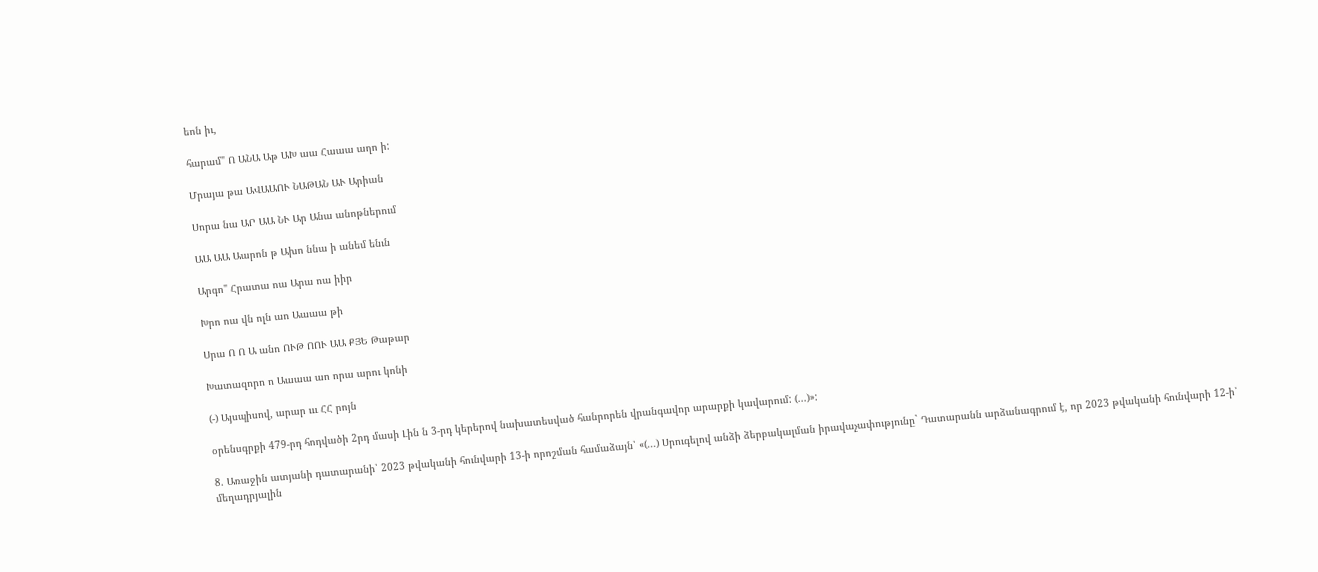եոն իւ,

հարամ" Ո ԱՆԱ Աթ ԱԽ աա Հաաա աղո ի:

Մրայա թա ԱՎԱԱՈՒ ՆԱԹԱՆ ԱՒ Արիան

Սորա նա ԱՐ ԱԱ ՆՒ Ար Անա անոթներում

ԱԱ ԱԱ Աարոն թ Ախո ննա ի անեմ ենւն

Արգո" Հրատա ոա Արա ոա իիր

Խրո ոա վն ոլն աո Աաաա թի

Սրա Ո Ո Ա անո ՈՒԹ ՈՈՒ ԱԱ ՔՅԵ Թաթար

Խատազորո ո Աաաա աո որա արու կոնի

(-) Այսպիսով, արար ւււ ՀՀ րոյն

օրենսգրքի 479-րդ հոդվածի 2րդ մասի Լին ն 3-րդ կերերով նախատեսված հանրորեն վրանգավոր արարքի կավարում: (...)»:

8. Առաջին ատյանի դատարանի՝ 2023 թվականի հունվարի 13-ի որոշման համաձայն՝ «(...) Սրուգելով անձի ձերբակալման իրավաչափությունը` Դատարանն արձանագրում է, որ 2023 թվականի հունվարի 12-ի՝ մեղադրյալին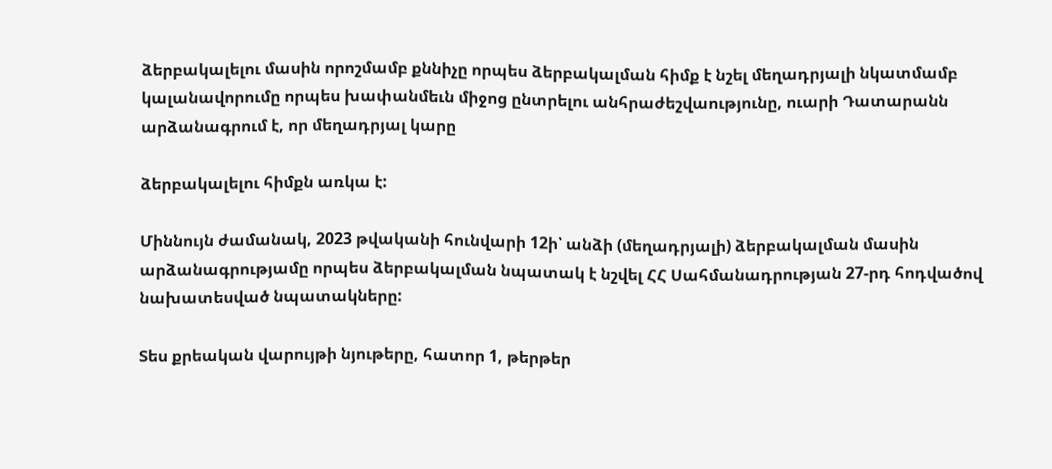ձերբակալելու մասին որոշմամբ քննիչը որպես ձերբակալման հիմք է նշել մեղադրյալի նկատմամբ կալանավորումը որպես խափանմեւն միջոց ընտրելու անհրաժեշվաությունը, ուարի Դատարանն արձանագրում է, որ մեղադրյալ կարը

ձերբակալելու հիմքն առկա է:

Միննույն ժամանակ, 2023 թվականի հունվարի 12ի՝ անձի (մեղադրյալի) ձերբակալման մասին արձանագրությամը որպես ձերբակալման նպատակ է նշվել ՀՀ Սահմանադրության 27-րդ հոդվածով նախատեսված նպատակները:

Տես քրեական վարույթի նյութերը, հատոր 1, թերթեր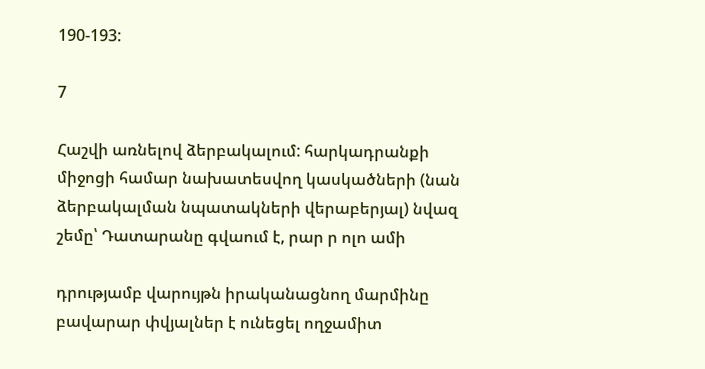190-193:

7

Հաշվի առնելով ձերբակալում: հարկադրանքի միջոցի համար նախատեսվող կասկածների (նան ձերբակալման նպատակների վերաբերյալ) նվազ շեմը՝ Դատարանը գվաում է, րար ր ոլո ամի

դրությամբ վարույթն իրականացնող մարմինը բավարար փվյալներ է ունեցել ողջամիտ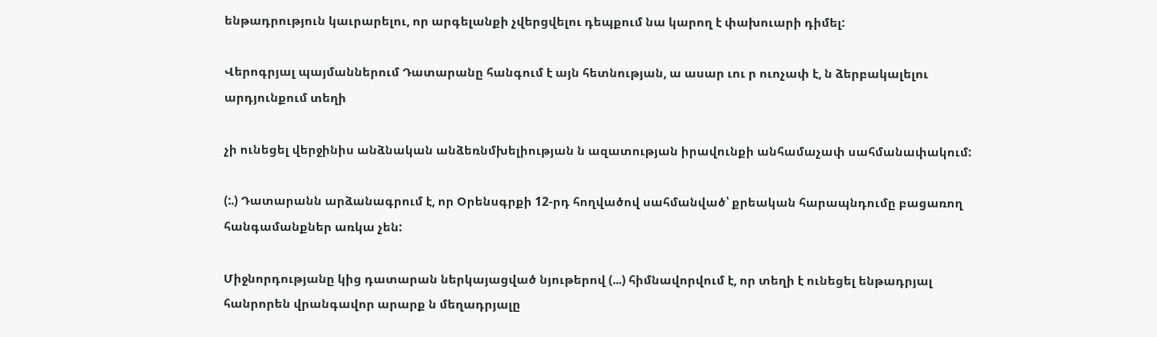ենթադրություն կաւրարելու, որ արգելանքի չվերցվելու դեպքում նա կարող է փախուարի դիմել:

Վերոգրյալ պայմաններում Դատարանը հանգում է այն հետնության, ա ասար ւու ր ուոչափ է, ն ձերբակալելու արդյունքում տեղի

չի ունեցել վերջինիս անձնական անձեռնմխելիության ն ազատության իրավունքի անհամաչափ սահմանափակում:

(:.) Դատարանն արձանագրում է, որ Օրենսգրքի 12-րդ հողվածով սահմանված՝ քրեական հարապնդումը բացառող հանգամանքներ առկա չեն:

Միջնորդությանը կից դատարան ներկայացված նյութերով (...) հիմնավորվում է, որ տեղի է ունեցել ենթադրյալ հանրորեն վրանգավոր արարք ն մեղադրյալը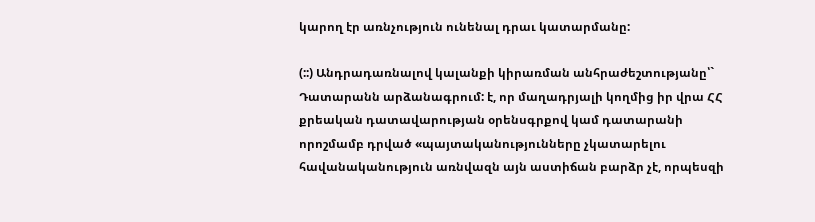կարող էր առնչություն ունենալ դրաւ կատարմանը:

(::) Անդրադառնալով կալանքի կիրառման անհրաժեշտությանը՝` Դատարանն արձանագրում: է, որ մաղադրյալի կողմից իր վրա ՀՀ քրեական դատավարության օրենսգրքով կամ դատարանի որոշմամբ դրված «պայտականությունները չկատարելու հավանականություն առնվազն այն աստիճան բարձր չէ, որպեսզի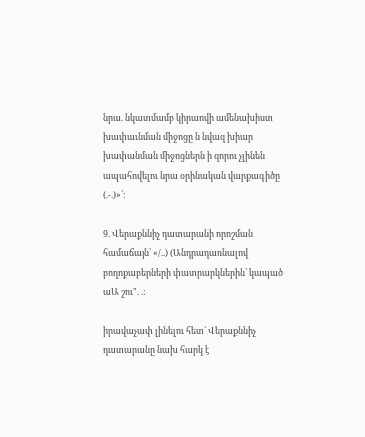նրա. նկատմամբ կիրաովի ամենախիստ խափաւնման միջոցը ն նվազ խիար խափանման միջոցներն ի զորու չլինեն ապահովելու նրա օրինական վարքագիծը (.-.)»՛:

9. Վերաքննիչ դատարանի որոշման համաճայն՝ «/..) (Անդրադառնալով բողոքաբերների փատրարկներին՝ կապած աԱ շու". .:

իրավաչափ լինելու հետ` Վերաքննիչ դատարանը նախ հարկ է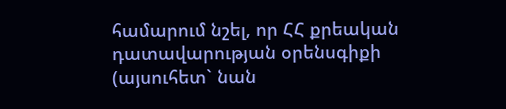համարում նշել, որ ՀՀ քրեական դատավարության օրենսգիքի (այսուհետ` նան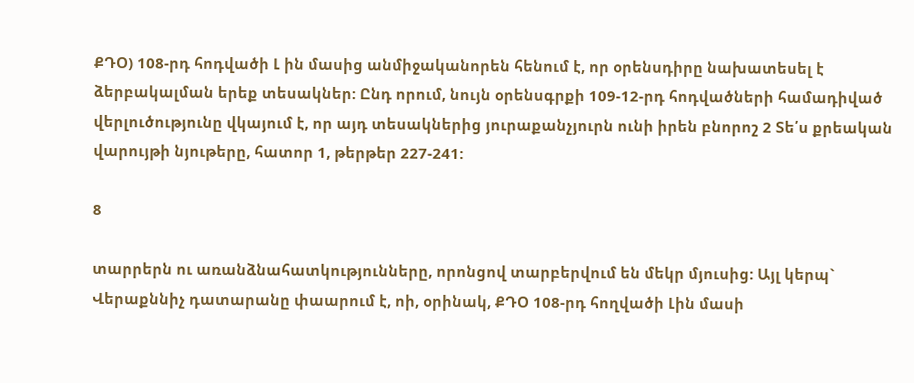ՔԴՕ) 108-րդ հոդվածի Լ ին մասից անմիջականորեն հենում է, որ օրենսդիրը նախատեսել է ձերբակալման երեք տեսակներ: Ընդ որում, նույն օրենսգրքի 109-12-րդ հոդվածների համադիված վերլուծությունը վկայում է, որ այդ տեսակներից յուրաքանչյուրն ունի իրեն բնորոշ 2 Տե՛ս քրեական վարույթի նյութերը, հատոր 1, թերթեր 227-241:

8

տարրերն ու առանձնահատկությունները, որոնցով տարբերվում են մեկր մյուսից: Այլ կերպ` Վերաքննիչ դատարանը փաարում է, ոի, օրինակ, ՔԴՕ 108-րդ հողվածի Լին մասի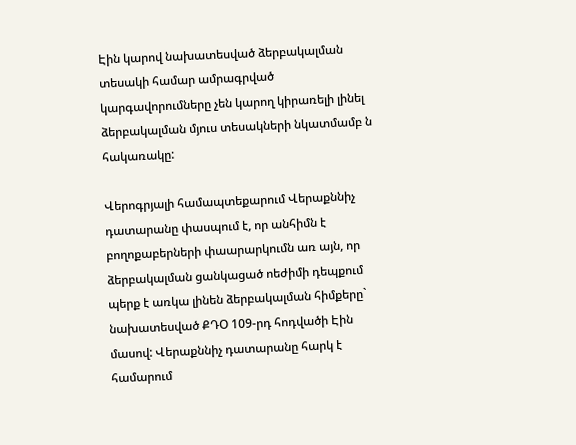Էին կարով նախատեսված ձերբակալման տեսակի համար ամրագրված կարգավորումները չեն կարող կիրառելի լինել ձերբակալման մյուս տեսակների նկատմամբ ն հակառակը:

Վերոգրյալի համապտեքարում Վերաքննիչ դատարանը փասպում է, որ անհիմն է բողոքաբերների փաարարկումն առ այն, որ ձերբակալման ցանկացած ոեժիմի դեպքում պերք է առկա լինեն ձերբակալման հիմքերը` նախատեսված ՔԴՕ 109-րդ հոդվածի Էին մասով: Վերաքննիչ դատարանը հարկ է համարում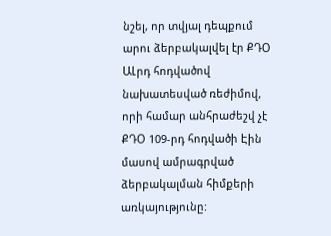նշել, որ տվյալ դեպքում արու ձերբակալվել էր ՔԴՕ ԱԼրդ հոդվածով նախատեսված ռեժիմով, որի համար անհրաժեշվ չէ ՔԴՕ 109-րդ հոդվածի Էին մասով ամրագրված ձերբակալման հիմքերի առկայությունը: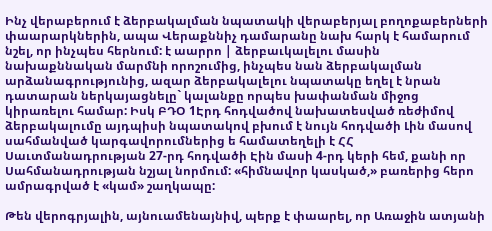Ինչ վերաբերում է ձերբակալման նպատակի վերաբերյալ բողոքաբերների փաարարկներին, ապա Վերաքննիչ դամարանը նախ հարկ է համարում նշել, որ ինչպես հերնում: է աարրո | ձերբաւկալելու մասին նախաքննական մարմնի որոշումից, ինչպես նան ձերբակալման արձանագրությունից, ազար ձերբակալելու նպատակը եղել է նրան դատարան ներկայացնելը` կալանքը որպես խափանման միջոց կիրառելու համար: Իսկ ԲԴՕ 1Էրդ հոդվածով նախատեսված ռեժիմով ձերբակալումը այդպիսի նպատակով բխում է նույն հոդվածի Լին մասով սահմանված կարգավորումներից ե համատեղելի է ՀՀ Սաւտմանադրության 27-րդ հոդվածի Էին մասի 4-րդ կերի հեմ, քանի որ Սահմանադրության նշյալ նորմում: «հիմնավոր կասկած,» բառերից հերո ամրագրված է «կամ» շաղկապը:

Թեն վերոգրյալին, այնուամենայնիվ, պերք է փաարել, որ Առաջին ատյանի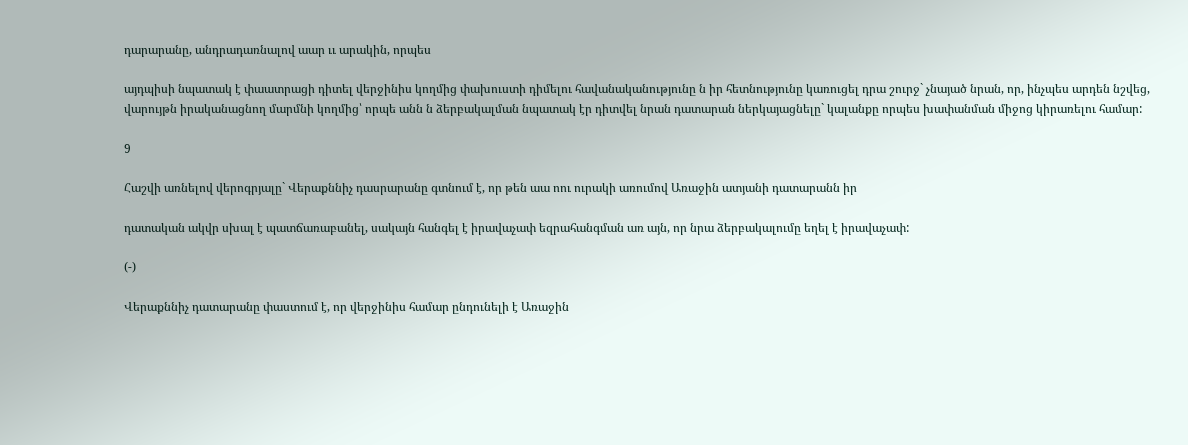դարարանը, անդրադառնալով աար ււ արակին, որպես

այդպիսի նպատակ է փաատրացի դիտել վերջինիս կողմից փախուստի դիմելու հավանականությունը ն իր հետնությունը կառուցել դրա շուրջ` չնայած նրան, որ, ինչպես արդեն նշվեց, վարույթն իրականացնող մարմնի կողմից՝ որպե անն ն ձերբակալման նպատակ էր դիտվել նրան դատարան ներկայացնելը` կալանքը որպես խափանման միջոց կիրառելու համար:

9

Հաշվի առնելով վերոգրյալը` Վերաքննիչ դասրարանը գտնում է, որ թեն աա ոու ուրակի առումով Առաջին ատյանի դատարանն իր

դատական ակվր սխալ է պատճառաբանել, սակայն հանգել է իրավաչափ եզրահանգման առ այն, որ նրա ձերբակալումը եղել է իրավաչափ:

(-)

Վերաքննիչ դատարանը փաստում է, որ վերջինիս համար ընդունելի է Առաջին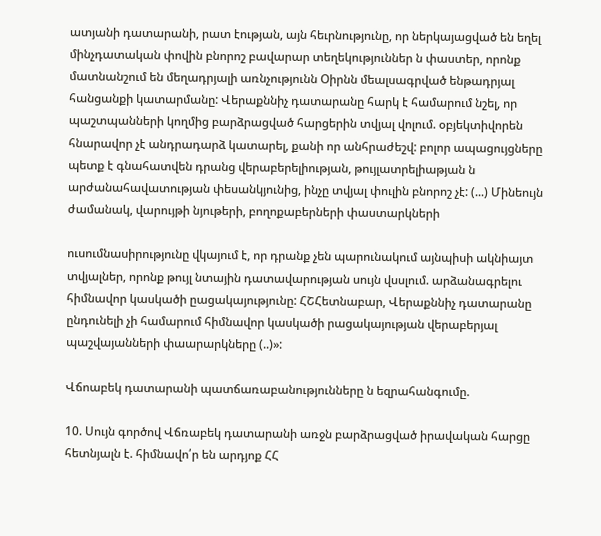ատյանի դատարանի, րատ էության, այն հեւրնությունը, որ ներկայացված են եղել մինչդատական փովին բնորոշ բավարար տեղեկություններ ն փաստեր, որոնք մատնանշում են մեղադրյալի առնչությունն Օիրնն մեալսագրված ենթադրյալ հանցանքի կատարմանը: Վերաքննիչ դատարանը հարկ է համարում նշել, որ պաշտպանների կողմից բարձրացված հարցերին տվյալ վոլում. օբյեկտիվորեն հնարավոր չէ անդրադարձ կատարել, քանի որ անհրաժեշվ: բոլոր ապացույցները պետք է գնահատվեն դրանց վերաբերելիության, թույլատրելիաթյան ն արժանահավատության փեսանկյունից, ինչը տվյալ փուլին բնորոշ չէ: (...) Մինեույն ժամանակ, վարույթի նյութերի, բողոքաբերների փաստարկների

ուսումնասիրությունը վկայում է, որ դրանք չեն պարունակում այնպիսի ակնիայտ տվյալներ, որոնք թույլ նտային դատավարության սույն վսսլում. արձանագրելու հիմնավոր կասկածի ըացակայությունը: ՀՇՀետնաբար, Վերաքննիչ դատարանը ընդունելի չի համարում հիմնավոր կասկածի րացակայության վերաբերյալ պաշվայանների փաարարկները (..)»:

Վճոաբեկ դատարանի պատճառաբանությունները ն եզրահանգումը.

10. Սույն գործով Վճռաբեկ դատարանի առջն բարձրացված իրավական հարցը հետնյալն է. հիմնավո՛ր են արդյոք ՀՀ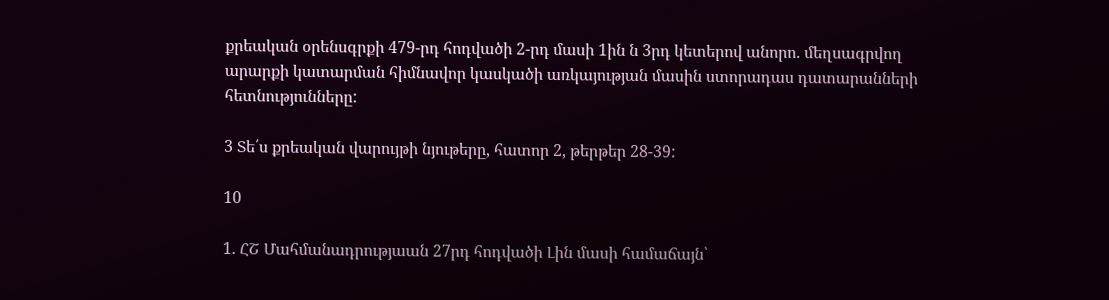քրեական օրենսգրքի 479-րդ հոդվածի 2-րդ մասի 1ին ն 3րդ կետերով անորո. մեղսագրվող արարքի կատարման հիմնավոր կասկածի առկայության մասին ստորադաս դատարանների հետնությունները:

3 Տե՛ս քրեական վարույթի նյութերը, հատոր 2, թերթեր 28-39:

10

1. ՀՇ Մահմանադրությաան 27րդ հոդվածի Լին մասի համաճայն՝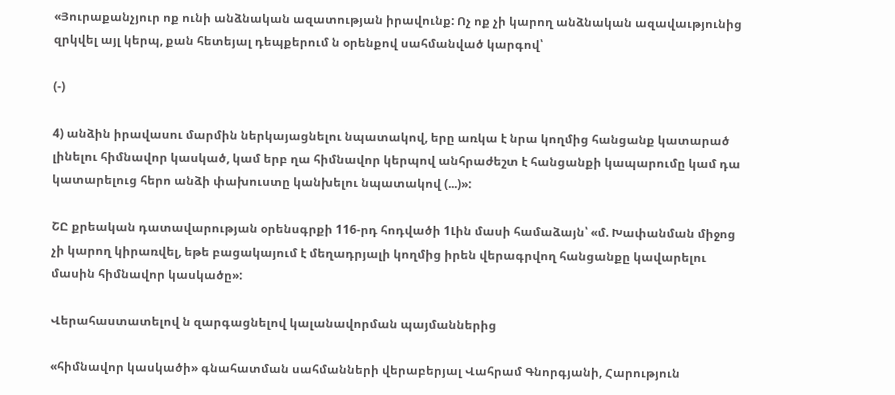«Յուրաքանչյուր ոք ունի անձնական ազատության իրավունք: Ոչ ոք չի կարող անձնական ազավաւթյունից զրկվել այլ կերպ, քան հետեյալ դեպքերում ն օրենքով սահմանված կարգով՝

(-)

4) անձին իրավասու մարմին ներկայացնելու նպատակով, երը առկա է նրա կողմից հանցանք կատարած լինելու հիմնավոր կասկած, կամ երբ ղա հիմնավոր կերպով անհրաժեշտ է հանցանքի կապարումը կամ դա կատարելուց հերո անձի փախուստը կանխելու նպատակով (...)»:

ՇԸ քրեական դատավարության օրենսգրքի 116-րդ հոդվածի 1Լին մասի համաձայն՝ «մ. Խափանման միջոց չի կարող կիրառվել, եթե բացակայում է մեղադրյալի կողմից իրեն վերագրվող հանցանքը կավարելու մասին հիմնավոր կասկածը»:

Վերահաստատելով ն զարգացնելով կալանավորման պայմաններից

«հիմնավոր կասկածի» գնահատման սահմանների վերաբերյալ Վահրամ Գնորգյանի, Հարություն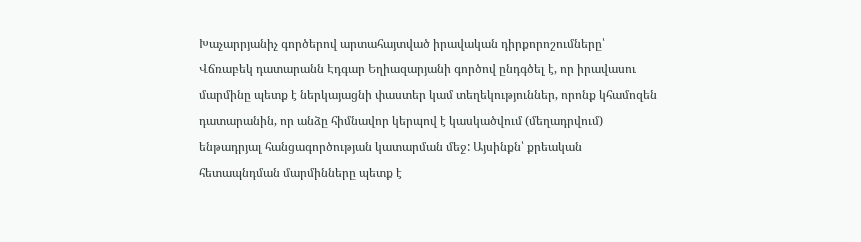Խաչարրյանիչ գործերով արտահայտված իրավական դիրքորոշումները՝ Վճռաբեկ դատարանն Էդգար Եղիազարյանի գործով ընդգծել է, որ իրավասու մարմինը պետք է ներկայացնի փաստեր կամ տեղեկություններ, որոնք կհամոզեն դատարանին, որ անձը հիմնավոր կերպով է կասկածվում (մեղադրվում) ենթադրյալ հանցագործության կատարման մեջ: Այսինքն՝ քրեական հետապնդման մարմինները պետք է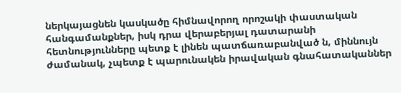ներկայացնեն կասկածը հիմնավորող որոշակի փաստական հանգամանքներ, իսկ դրա վերաբերյալ դատարանի հետնությունները պետք է լինեն պատճառաբանված ն, միննույն ժամանակ, չպետք է պարունակեն իրավական գնահատականներ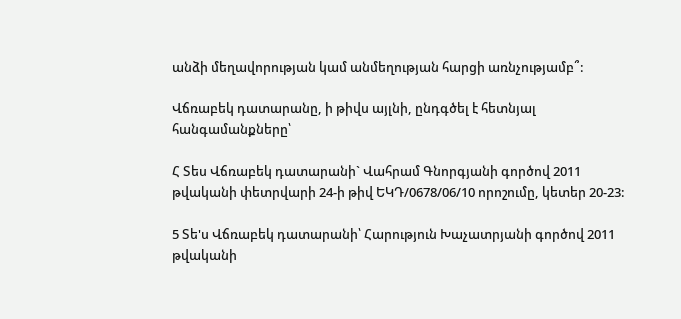անձի մեղավորության կամ անմեղության հարցի առնչությամբ՞:

Վճռաբեկ դատարանը, ի թիվս այլնի, ընդգծել է հետնյալ հանգամանքները՝

Հ Տես Վճռաբեկ դատարանի` Վահրամ Գնորգյանի գործով 2011 թվականի փետրվարի 24-ի թիվ ԵԿԴ/0678/06/10 որոշումը, կետեր 20-23:

5 Տե'ս Վճռաբեկ դատարանի՝ Հարություն Խաչատրյանի գործով 2011 թվականի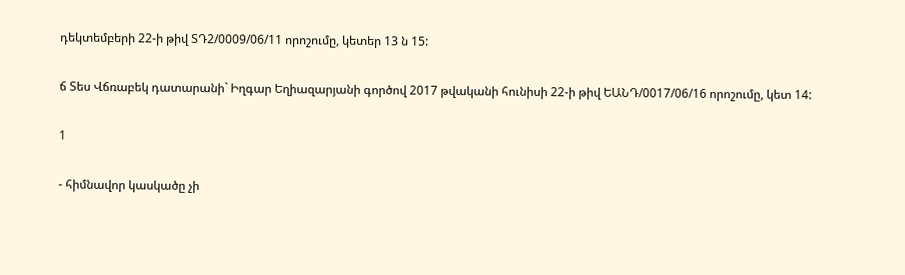դեկտեմբերի 22-ի թիվ ՏԴ2/0009/06/11 որոշումը, կետեր 13 ն 15:

ճ Տես Վճռաբեկ դատարանի` Իղգար Եղիազարյանի գործով 2017 թվականի հունիսի 22-ի թիվ ԵԱՆԴ/0017/06/16 որոշումը, կետ 14:

1

- հիմնավոր կասկածը չի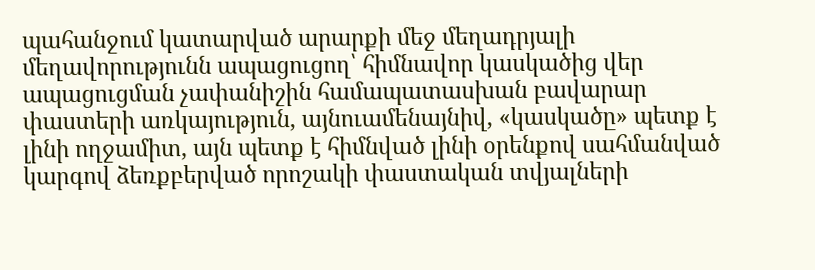պահանջում կատարված արարքի մեջ մեղադրյալի մեղավորությունն ապացուցող՝ հիմնավոր կասկածից վեր ապացուցման չափանիշին համապատասխան բավարար փաստերի առկայություն, այնուամենայնիվ, «կասկածը» պետք է լինի ողջամիտ, այն պետք է հիմնված լինի օրենքով սահմանված կարգով ձեռքբերված որոշակի փաստական տվյալների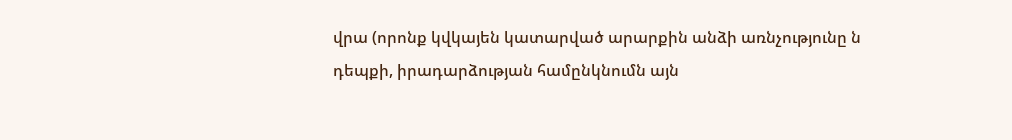վրա (որոնք կվկայեն կատարված արարքին անձի առնչությունը ն դեպքի, իրադարձության համընկնումն այն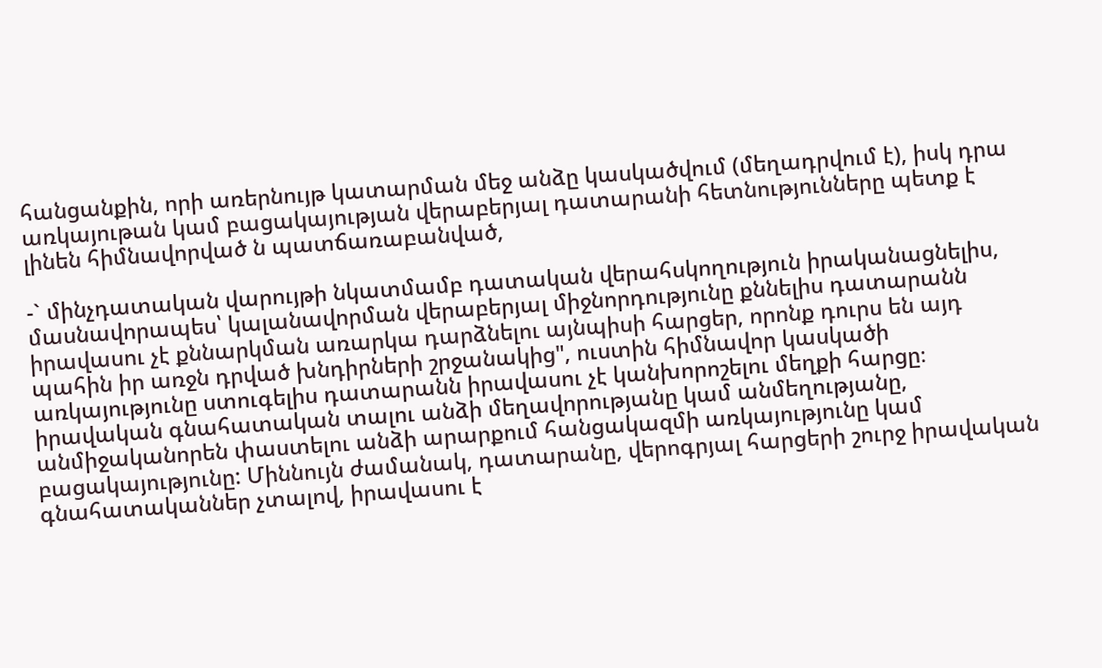հանցանքին, որի առերնույթ կատարման մեջ անձը կասկածվում (մեղադրվում է), իսկ դրա առկայութան կամ բացակայության վերաբերյալ դատարանի հետնությունները պետք է լինեն հիմնավորված ն պատճառաբանված,

-` մինչդատական վարույթի նկատմամբ դատական վերահսկողություն իրականացնելիս, մասնավորապես՝ կալանավորման վերաբերյալ միջնորդությունը քննելիս դատարանն իրավասու չէ քննարկման առարկա դարձնելու այնպիսի հարցեր, որոնք դուրս են այդ պահին իր առջն դրված խնդիրների շրջանակից", ուստին հիմնավոր կասկածի առկայությունը ստուգելիս դատարանն իրավասու չէ կանխորոշելու մեղքի հարցը։ իրավական գնահատական տալու անձի մեղավորությանը կամ անմեղությանը, անմիջականորեն փաստելու անձի արարքում հանցակազմի առկայությունը կամ բացակայությունը: Միննույն ժամանակ, դատարանը, վերոգրյալ հարցերի շուրջ իրավական գնահատականներ չտալով, իրավասու է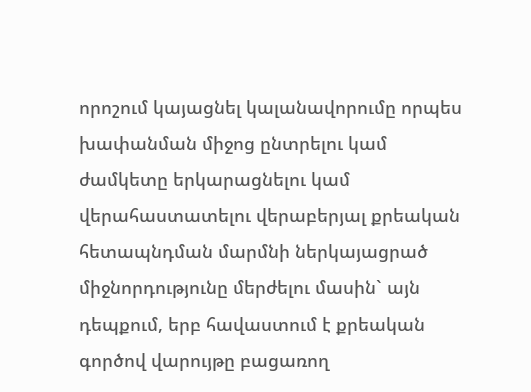որոշում կայացնել կալանավորումը որպես խափանման միջոց ընտրելու կամ ժամկետը երկարացնելու կամ վերահաստատելու վերաբերյալ քրեական հետապնդման մարմնի ներկայացրած միջնորդությունը մերժելու մասին` այն դեպքում, երբ հավաստում է քրեական գործով վարույթը բացառող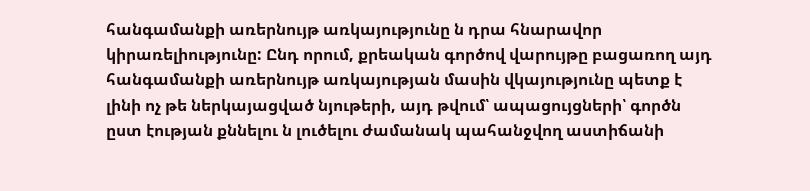հանգամանքի առերնույթ առկայությունը ն դրա հնարավոր կիրառելիությունը: Ընդ որում, քրեական գործով վարույթը բացառող այդ հանգամանքի առերնույթ առկայության մասին վկայությունը պետք է լինի ոչ թե ներկայացված նյութերի, այդ թվում՝ ապացույցների՝ գործն ըստ էության քննելու ն լուծելու ժամանակ պահանջվող աստիճանի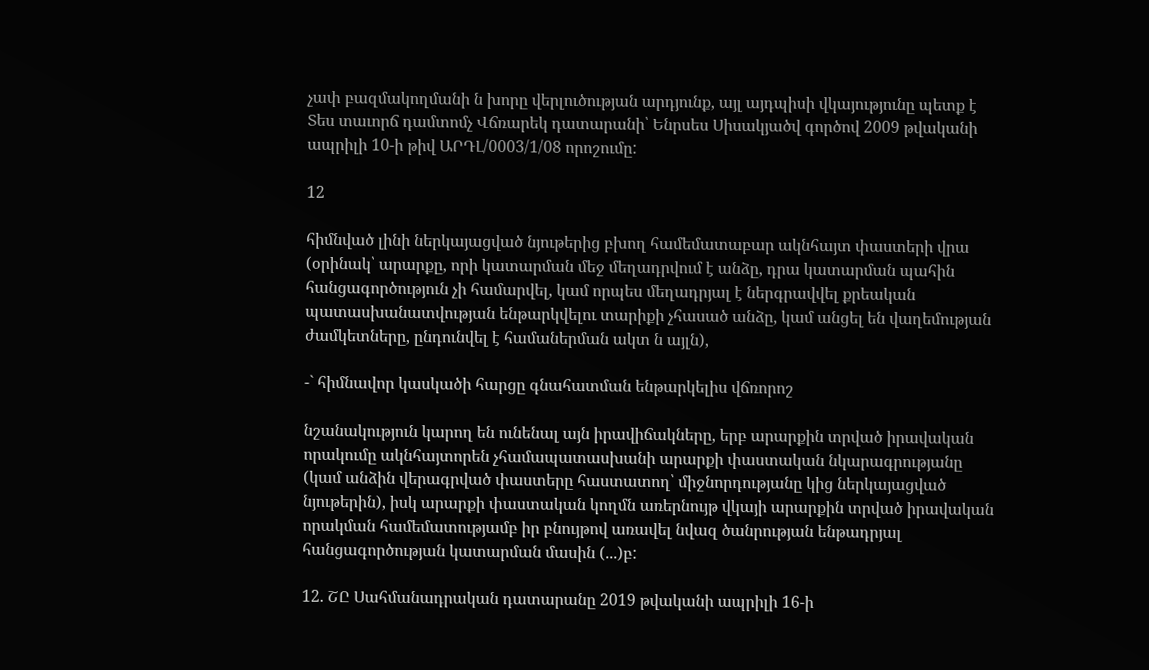չափ բազմակողմանի ն խորը վերլուծության արդյունք, այլ այդպիսի վկայությունը պետք է Տես տաւորճ դամտոմչ Վճռարեկ դատարանի՝ Ենրսես Սիսակյածվ գործով 2009 թվականի ապրիլի 10-ի թիվ ԱՐԴԼ/0003/1/08 որոշումը:

12

հիմնված լինի ներկայացված նյութերից բխող համեմատաբար ակնհայտ փաստերի վրա (օրինակ՝ արարքը, որի կատարման մեջ մեղադրվում է անձը, դրա կատարման պահին հանցագործություն չի համարվել, կամ որպես մեղադրյալ է ներգրավվել քրեական պատասխանատվության ենթարկվելու տարիքի չհասած անձը, կամ անցել են վաղեմության ժամկետները, ընդունվել է համաներման ակտ ն այլն),

-` հիմնավոր կասկածի հարցը գնահատման ենթարկելիս վճռորոշ

նշանակություն կարող են ունենալ այն իրավիճակները, երբ արարքին տրված իրավական որակումը ակնհայտորեն չհամապատասխանի արարքի փաստական նկարագրությանը (կամ անձին վերագրված փաստերը հաստատող՝ միջնորդությանը կից ներկայացված նյութերին), իսկ արարքի փաստական կողմն առերնույթ վկայի արարքին տրված իրավական որակման համեմատությամբ իր բնույթով առավել նվազ ծանրության ենթադրյալ հանցագործության կատարման մասին (...)բ:

12. ՇԸ Սահմանադրական դատարանը 2019 թվականի ապրիլի 16-ի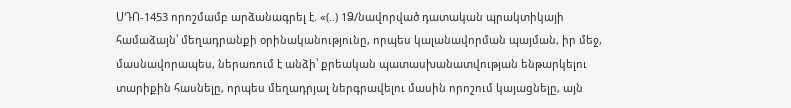ՍԴՈ-1453 որոշմամբ արձանագրել է. «(..) 1Ձ/նավորված դատական պրակտիկայի համաձայն՝ մեղադրանքի օրինականությունը, որպես կալանավորման պայման, իր մեջ, մասնավորապես, ներառում է անձի՝ քրեական պատասխանատվության ենթարկելու տարիքին հասնելը, որպես մեղադրյալ ներգրավելու մասին որոշում կայացնելը, այն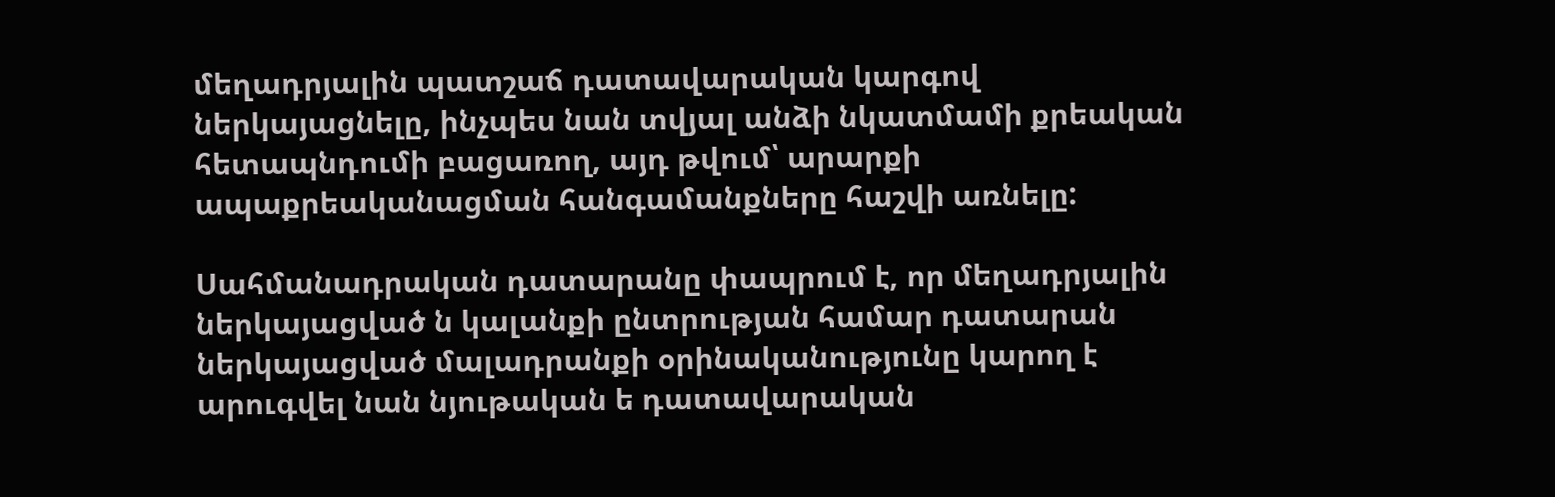մեղադրյալին պատշաճ դատավարական կարգով ներկայացնելը, ինչպես նան տվյալ անձի նկատմամի քրեական հետապնդումի բացառող, այդ թվում՝ արարքի ապաքրեականացման հանգամանքները հաշվի առնելը:

Սահմանադրական դատարանը փապրում է, որ մեղադրյալին ներկայացված ն կալանքի ընտրության համար դատարան ներկայացված մալադրանքի օրինականությունը կարող է արուգվել նան նյութական ե դատավարական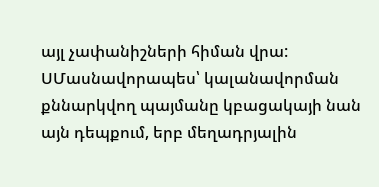այլ չափանիշների հիման վրա: ՍՄասնավորապես՝ կալանավորման քննարկվող պայմանը կբացակայի նան այն դեպքում, երբ մեղադրյալին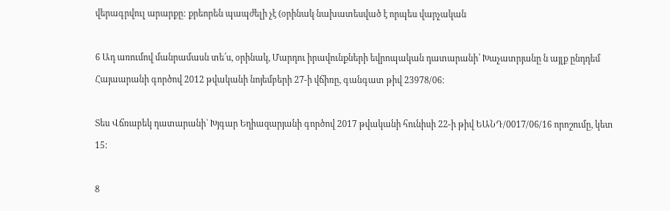վերագրվուլ արարքը: քրեորեն պապժելի չէ (օրինակ նախատեսված է որպես վարչական

6 Ադ առումով մանրամասն տե՛ս, օրինակ, Մարդու իրավունքների եվրոպական դատարանի՝ Խաչատրյանը ն այլք ընդդեմ Հայաարանի գործով 2012 թվականի նոյեմբերի 27-ի վճիռը, գանգատ թիվ 23978/06։

Տես Վճռաբեկ դատարանի` Խյգար Եղիազարյանի գործով 2017 թվականի հունիսի 22-ի թիվ ԵԱՆԴ/0017/06/16 որոշումը, կետ 15:

8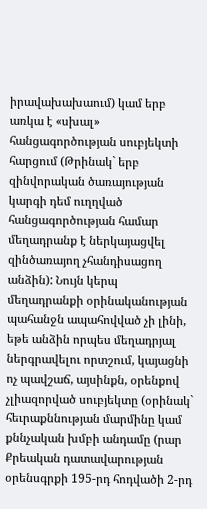իրավախախաում) կամ երբ առկա է «սխալ» հանցագործության սուբյեկտի հարցում (Թրինակ` երբ զինվորական ծառայության կարգի դեմ ուղղված հանցագործության համար մեղադրանք է ներկայացվել զինծառայող չհանդիսացող անձին): Նույն կերպ մեղադրանքի օրինականության պահանջն ապահովված չի լինի, եթե անձին որպես մեղադրյալ ներգրավելու որտշում, կայացնի ոչ պավշաճ, այսինքն, օրենքով չլիազորված սուբյեկտը (օրինակ` հեւրաքննության մարմինը կամ քննչական խմբի անդամը (րար Քրեական դատավարության օրենսգրքի 195-րդ հոդվածի 2-րդ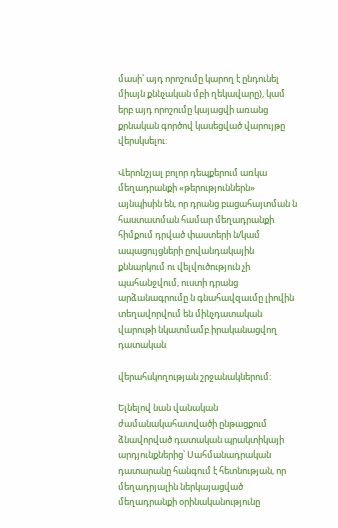մասի՝ այդ որոշումը կարող է ընդունել միայն քննչական մբի ղեկավարը), կամ երբ այդ որոշումը կայացվի առանց քրնական գործով կասեցված վարույթը վերսկսելու:

Վերոնշյալ բոլոր դեպքերում առկա մեղադրանքի «թերություններն» այնպիսին են, որ դրանց բացահայտման ն հաստատման համար մեղադրանքի հիմքում դրված փաստերի ն/կամ ապացույցների ըովանդակային քննարկում ու վելվուծություն չի պահանջվում, ուստի դրանց արձանագրումը ն գնահավզաւմը լիովին տեղավորվում են մինչդատական վարութի նկատմամբ իրականացվող դատական

վերահսկողության շրջանակներում:

Ելնելով նան վանական ժամանակահատվածի ընթացքում ձնավորված դատական պրակտիկայի արդյունքներից՝ Սահմանադրական դատարանը հանգում է հետնության, որ մեղադրյալին ներկայացված մեղադրանքի օրինականությունը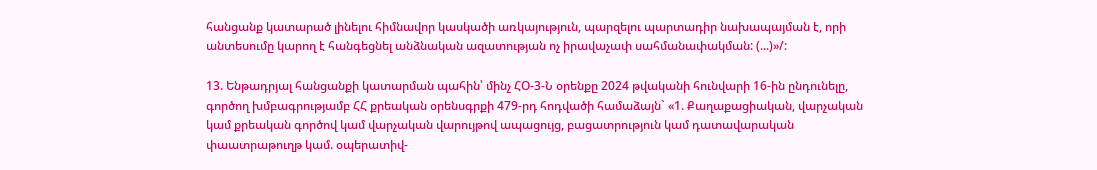հանցանք կատարած լինելու հիմնավոր կասկածի առկայություն, պարզելու պարտադիր նախապայման է, որի անտեսումը կարող է հանգեցնել անձնական ազատության ոչ իրավաչափ սահմանափակման: (...)»/:

13. Ենթադրյալ հանցանքի կատարման պահին՝ մինչ ՀՕ-3-Ն օրենքը 2024 թվականի հունվարի 16-ին ընդունելը, գործող խմբագրությամբ ՀՀ քրեական օրենսգրքի 479-րդ հոդվածի համաձայն` «1. Քաղաքացիական, վարչական կամ քրեական գործով կամ վարչական վարույթով ապացույց, բացատրություն կամ դատավարական փաատրաթուղթ կամ. օպերատիվ-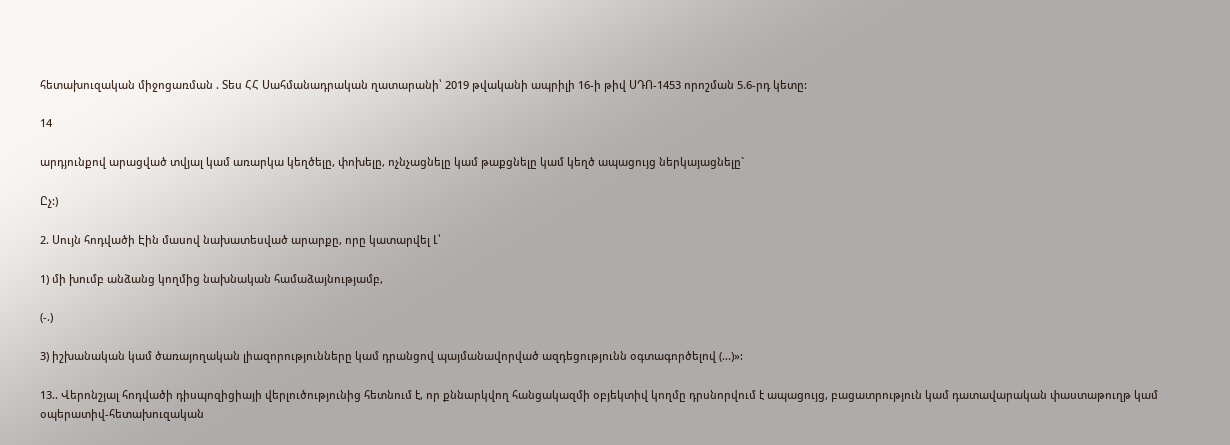հետախուզական միջոցառման . Տես ՀՀ Սահմանադրական ղատարանի՝ 2019 թվականի ապրիլի 16-ի թիվ ՍԴՈ-1453 որոշման 5.6-րդ կետը:

14

արդյունքով արացված տվյալ կամ առարկա կեղծելը, փոխելը, ոչնչացնելը կամ թաքցնելը կամ կեղծ ապացույց ներկայացնելը`

Ըչ:)

2. Սույն հոդվածի Էին մասով նախատեսված արարքը, որը կատարվել Լ՝

1) մի խումբ անձանց կողմից նախնական համաձայնությամբ,

(-.)

3) իշխանական կամ ծառայողական լիազորությունները կամ դրանցով պայմանավորված ազդեցությունն օգտագործելով (...)»:

13.. Վերոնշյալ հոդվածի դիսպոզիցիայի վերլուծությունից հետնում է, որ քննարկվող հանցակազմի օբյեկտիվ կողմը դրսնորվում է ապացույց, բացատրություն կամ դատավարական փաստաթուղթ կամ օպերատիվ-հետախուզական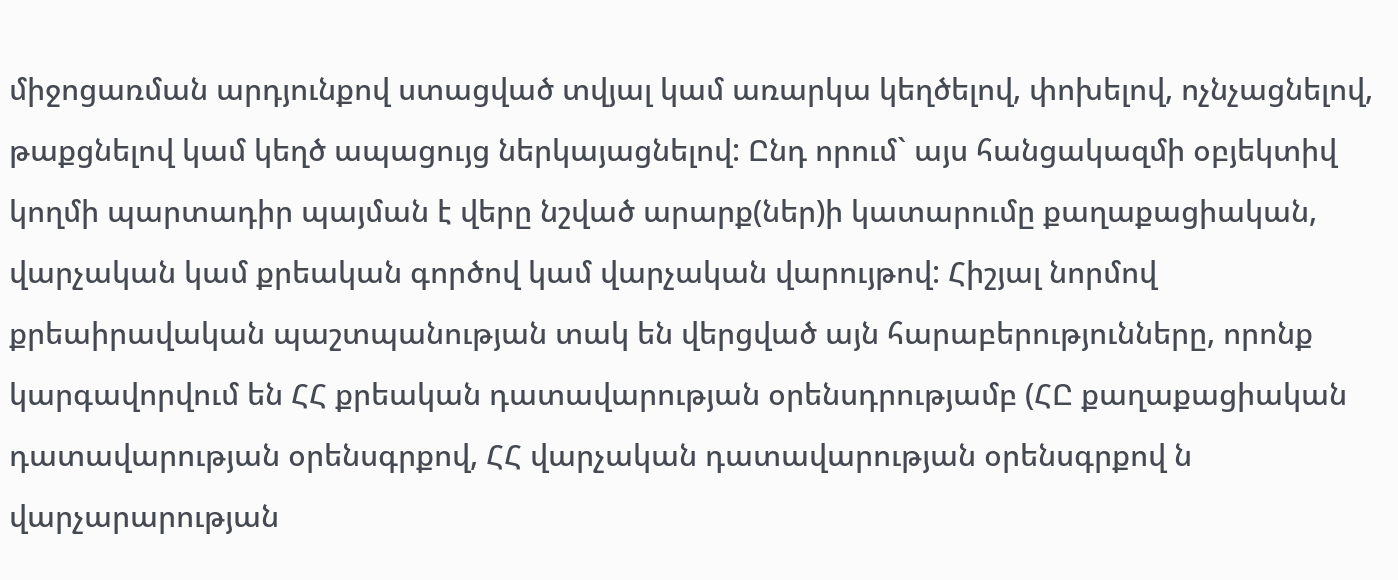միջոցառման արդյունքով ստացված տվյալ կամ առարկա կեղծելով, փոխելով, ոչնչացնելով, թաքցնելով կամ կեղծ ապացույց ներկայացնելով: Ընդ որում` այս հանցակազմի օբյեկտիվ կողմի պարտադիր պայման է վերը նշված արարք(ներ)ի կատարումը քաղաքացիական, վարչական կամ քրեական գործով կամ վարչական վարույթով: Հիշյալ նորմով քրեաիրավական պաշտպանության տակ են վերցված այն հարաբերությունները, որոնք կարգավորվում են ՀՀ քրեական դատավարության օրենսդրությամբ (ՀԸ քաղաքացիական դատավարության օրենսգրքով, ՀՀ վարչական դատավարության օրենսգրքով ն վարչարարության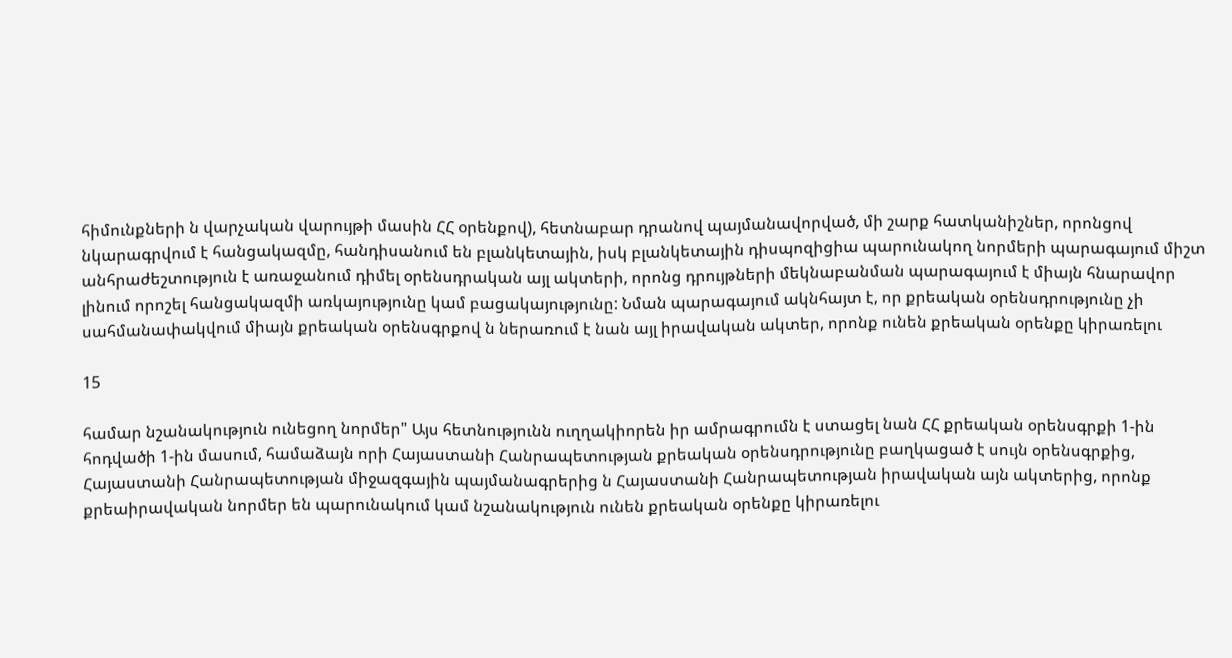հիմունքների ն վարչական վարույթի մասին ՀՀ օրենքով), հետնաբար դրանով պայմանավորված, մի շարք հատկանիշներ, որոնցով նկարագրվում է հանցակազմը, հանդիսանում են բլանկետային, իսկ բլանկետային դիսպոզիցիա պարունակող նորմերի պարագայում միշտ անհրաժեշտություն է առաջանում դիմել օրենսդրական այլ ակտերի, որոնց դրույթների մեկնաբանման պարագայում է միայն հնարավոր լինում որոշել հանցակազմի առկայությունը կամ բացակայությունը: Նման պարագայում ակնհայտ է, որ քրեական օրենսդրությունը չի սահմանափակվում միայն քրեական օրենսգրքով ն ներառում է նան այլ իրավական ակտեր, որոնք ունեն քրեական օրենքը կիրառելու

15

համար նշանակություն ունեցող նորմեր" Այս հետնությունն ուղղակիորեն իր ամրագրումն է ստացել նան ՀՀ քրեական օրենսգրքի 1-ին հոդվածի 1-ին մասում, համաձայն որի Հայաստանի Հանրապետության քրեական օրենսդրությունը բաղկացած է սույն օրենսգրքից, Հայաստանի Հանրապետության միջազգային պայմանագրերից ն Հայաստանի Հանրապետության իրավական այն ակտերից, որոնք քրեաիրավական նորմեր են պարունակում կամ նշանակություն ունեն քրեական օրենքը կիրառելու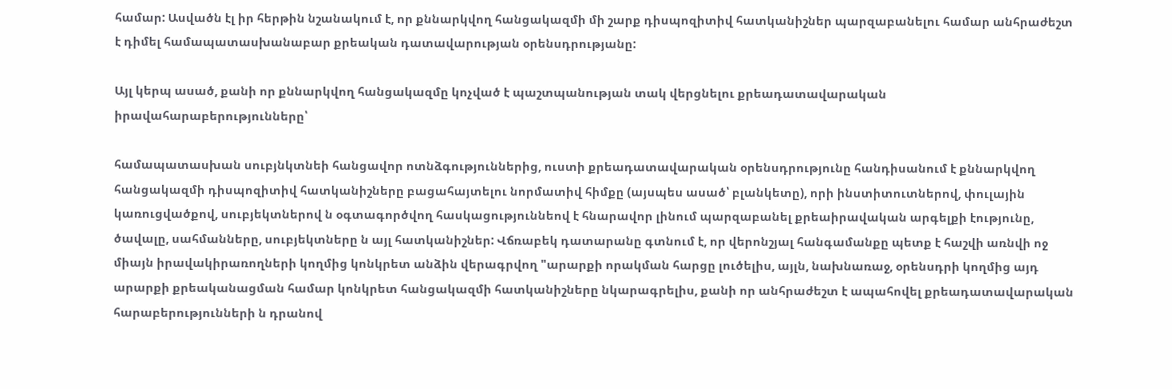համար: Ասվածն էլ իր հերթին նշանակում է, որ քննարկվող հանցակազմի մի շարք դիսպոզիտիվ հատկանիշներ պարզաբանելու համար անհրաժեշտ է դիմել համապատասխանաբար քրեական դատավարության օրենսդրությանը:

Այլ կերպ ասած, քանի որ քննարկվող հանցակազմը կոչված է պաշտպանության տակ վերցնելու քրեադատավարական իրավահարաբերությունները՝

համապատասխան սուբյնկտնեի հանցավոր ոտնձգություններից, ուստի քրեադատավարական օրենսդրությունը հանդիսանում է քննարկվող հանցակազմի դիսպոզիտիվ հատկանիշները բացահայտելու նորմատիվ հիմքը (այսպես ասած՝ բլանկետը), որի ինստիտուտներով, փուլային կառուցվածքով, սուբյեկտներով ն օգտագործվող հասկացություննեով է հնարավոր լինում պարզաբանել քրեաիրավական արգելքի էությունը, ծավալը, սահմանները, սուբյեկտները ն այլ հատկանիշներ: Վճռաբեկ դատարանը գտնում է, որ վերոնշյալ հանգամանքը պետք է հաշվի առնվի ոջ միայն իրավակիրառողների կողմից կոնկրետ անձին վերագրվող "արարքի որակման հարցը լուծելիս, այլն, նախնառաջ, օրենսդրի կողմից այդ արարքի քրեականացման համար կոնկրետ հանցակազմի հատկանիշները նկարագրելիս, քանի որ անհրաժեշտ է ապահովել քրեադատավարական հարաբերությունների ն դրանով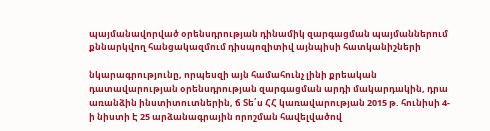պայմանավորված օրենսդրության դինամիկ զարգացման պայմաններում քննարկվող հանցակազմում դիսպոզիտիվ այնպիսի հատկանիշների

նկարագրությունը, որպեսզի այն համահունչ լինի քրեական դատավարության օրենսդրության զարգացման արդի մակարդակին, դրա առանձին ինստիտուտներին, ճ Տե՛ս ՀՀ կառավարության 2015 թ. հունիսի 4-ի նիստի Է 25 արձանագրային որոշման հավելվածով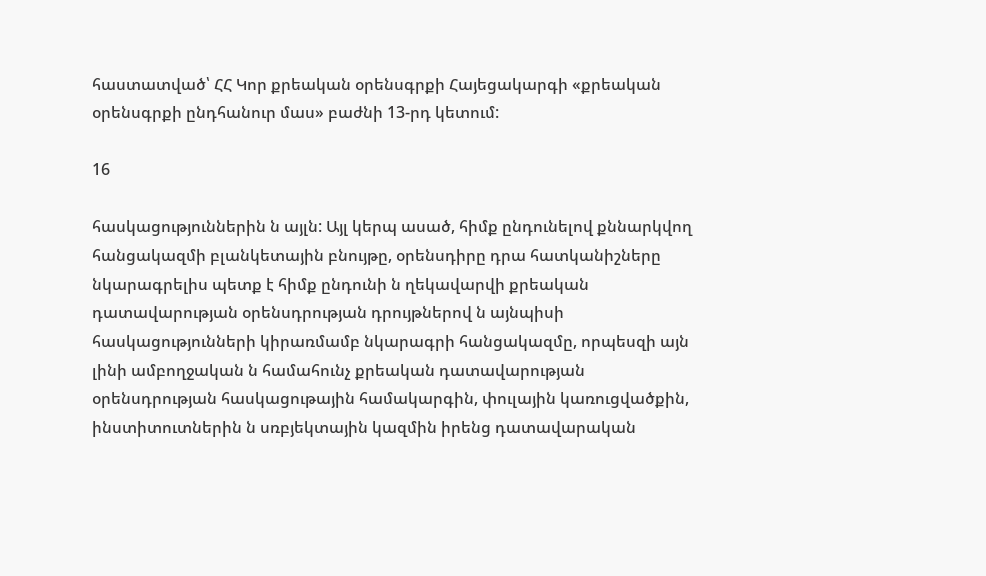հաստատված՝ ՀՀ Կոր քրեական օրենսգրքի Հայեցակարգի «քրեական օրենսգրքի ընդհանուր մաս» բաժնի 13-րդ կետում:

16

հասկացություններին ն այլն: Այլ կերպ ասած, հիմք ընդունելով քննարկվող հանցակազմի բլանկետային բնույթը, օրենսդիրը դրա հատկանիշները նկարագրելիս պետք է հիմք ընդունի ն ղեկավարվի քրեական դատավարության օրենսդրության դրույթներով ն այնպիսի հասկացությունների կիրառմամբ նկարագրի հանցակազմը, որպեսզի այն լինի ամբողջական ն համահունչ քրեական դատավարության օրենսդրության հասկացութային համակարգին, փուլային կառուցվածքին, ինստիտուտներին ն սռբյեկտային կազմին իրենց դատավարական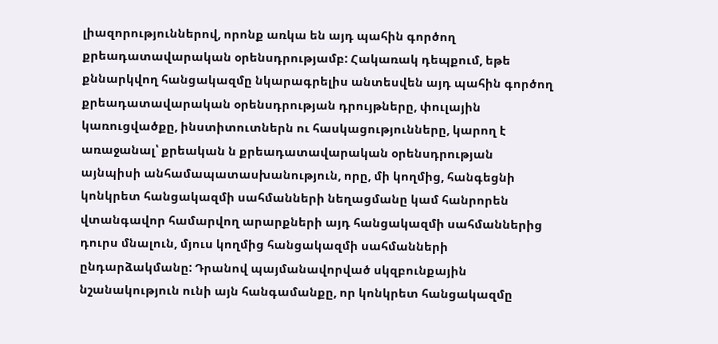լիազորություններով, որոնք առկա են այդ պահին գործող քրեադատավարական օրենսդրությամբ: Հակառակ դեպքում, եթե քննարկվող հանցակազմը նկարագրելիս անտեսվեն այդ պահին գործող քրեադատավարական օրենսդրության դրույթները, փուլային կառուցվածքը, ինստիտուտներն ու հասկացությունները, կարող է առաջանալ՝ քրեական ն քրեադատավարական օրենսդրության այնպիսի անհամապատասխանություն, որը, մի կողմից, հանգեցնի կոնկրետ հանցակազմի սահմանների նեղացմանը կամ հանրորեն վտանգավոր համարվող արարքների այդ հանցակազմի սահմաններից դուրս մնալուն, մյուս կողմից հանցակազմի սահմանների ընդարձակմանը: Դրանով պայմանավորված սկզբունքային նշանակություն ունի այն հանգամանքը, որ կոնկրետ հանցակազմը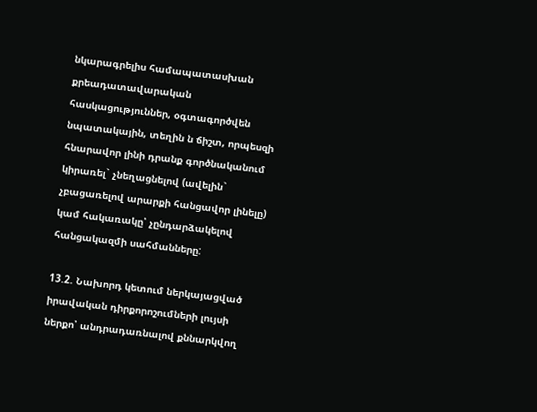նկարագրելիս համապատասխան քրեադատավարական հասկացություններ, օգտագործվեն նպատակային, տեղին ն ճիշտ, որպեսզի հնարավոր լինի դրանք գործնականում կիրառել` չնեղացնելով (ավելին` չբացառելով արարքի հանցավոր լինելը) կամ հակառակը՝ չընդարձակելով հանցակազմի սահմանները:

13.2. Նախորդ կետում ներկայացված իրավական դիրքորոշումների լույսի ներքո՝ անդրադառնալով քննարկվող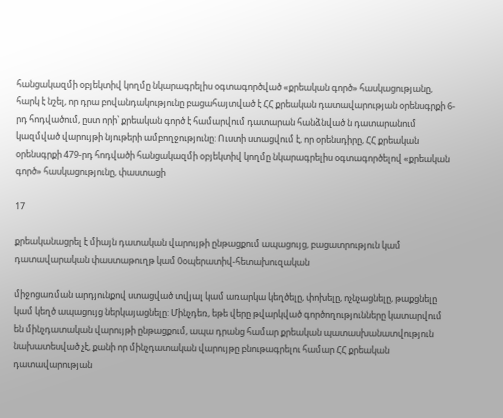հանցակազմի օբյեկտիվ կողմը նկարագրելիս օգտագործված «քրեական գործ» հասկացությանը, հարկ է նշել, որ դրա բովանդակությունը բացահայտված է ՀՀ քրեական դատավարության օրենսգրքի 6-րդ հոդվածում, ըստ որի՝ քրեական գործ է համարվում դատարան հանձնված ն դատարանում կազմված վարույթի նյութերի ամբողջությունը: Ուստի ստացվում է, որ օրենսդիրը, ՀՀ քրեական օրենսգրքի 479-րդ հոդվածի հանցակազմի օբյեկտիվ կողմը նկարագրելիս օգտագործելով «քրեական գործ» հասկացությունը, փաստացի

17

քրեականացրել է միայն դատական վարույթի ընթացքում ապացույց, բացատրություն կամ դատավարական փաստաթուղթ կամ 0օպերատիվ-հետախուզական

միջոցառման արդյունքով ստացված տվյալ կամ առարկա կեղծելը, փոխելը, ոչնչացնելը, թաքցնելը կամ կեղծ ապացույց ներկայացնելը: Մինչդեռ, եթե վերը թվարկված գործողությունները կատարվում են մինչդատական վարույթի ընթացքում, ապա դրանց համար քրեական պատասխանատվություն նախատեսված չէ, քանի որ մինչդատական վարույթը բնութագրելու համար ՀՀ քրեական դատավարության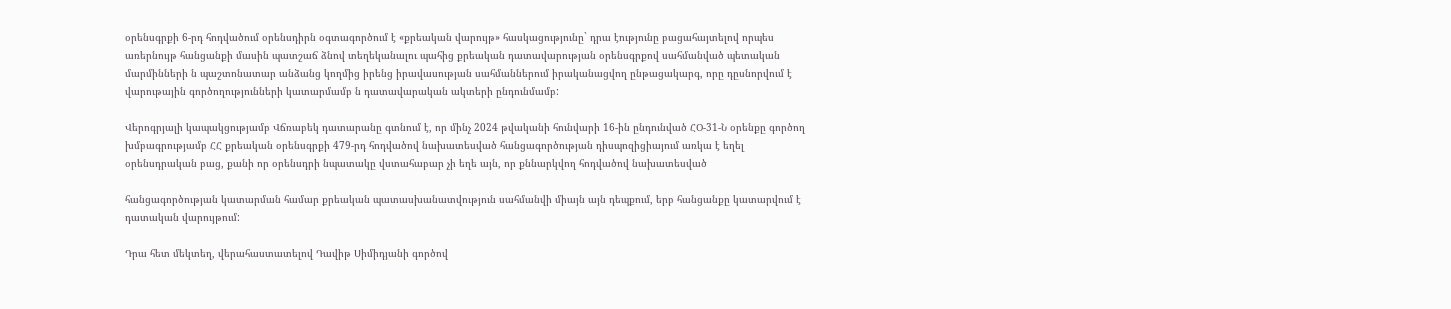օրենսգրքի 6-րդ հոդվածում օրենսդիրն օգտագործում է «քրեական վարույթ» հասկացությունը` դրա էությունը բացահայտելով որպես առերնույթ հանցանքի մասին պատշաճ ձնով տեղեկանալու պահից քրեական դատավարության օրենսգրքով սահմանված պետական մարմինների ն պաշտոնատար անձանց կողմից իրենց իրավասության սահմաններում իրականացվող ընթացակարգ, որը դըսնորվում է վարութային գործողությունների կատարմամբ ն դատավարական ակտերի ընդունմամբ:

Վերոգրյալի կապակցությամբ Վճռաբեկ դատարանը գտնում է, որ մինչ 2024 թվականի հունվարի 16-ին ընդունված ՀՕ-31-Ն օրենքը գործող խմբագրությամբ ՀՀ քրեական օրենսգրքի 479-րդ հոդվածով նախատեսված հանցագործության դիսպոզիցիայում առկա է եղել օրենսդրական բաց, քանի որ օրենսդրի նպատակը վստահաբար չի եղե այն, որ քննարկվող հոդվածով նախատեսված

հանցագործության կատարման համար քրեական պատասխանատվություն սահմանվի միայն այն դեպքում, երբ հանցանքը կատարվում է դատական վարույթում:

Դրա հետ մեկտեղ, վերահաստատելով Դավիթ Սիմիդյանի գործով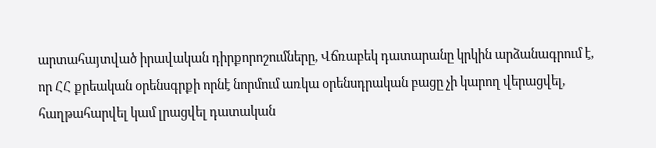արտահայտված իրավական դիրքորոշումները, Վճռաբեկ դատարանը կրկին արձանագրում է, որ ՀՀ քրեական օրենսգրքի որնէ նորմում առկա օրենսդրական բացը չի կարող վերացվել, հաղթահարվել կամ լրացվել դատական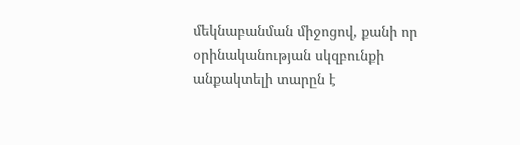մեկնաբանման միջոցով, քանի որ օրինականության սկզբունքի անքակտելի տարըն է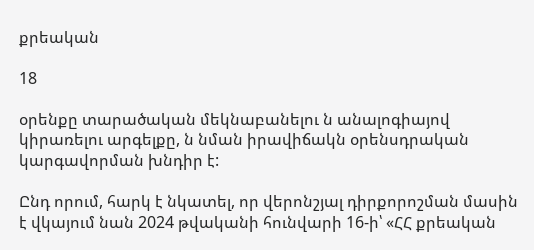քրեական

18

օրենքը տարածական մեկնաբանելու ն անալոգիայով կիրառելու արգելքը, ն նման իրավիճակն օրենսդրական կարգավորման խնդիր է:

Ընդ որում, հարկ է նկատել, որ վերոնշյալ դիրքորոշման մասին է վկայում նան 2024 թվականի հունվարի 16-ի՝ «ՀՀ քրեական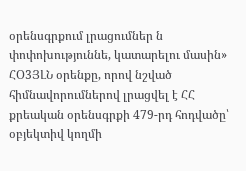օրենսգրքում լրացումներ ն փոփոխություննե, կատարելու մասին» ՀՕ3ՅԼՆ օրենքը, որով նշված հիմնավորումներով լրացվել է ՀՀ քրեական օրենսգրքի 479-րդ հոդվածը՝ օբյեկտիվ կողմի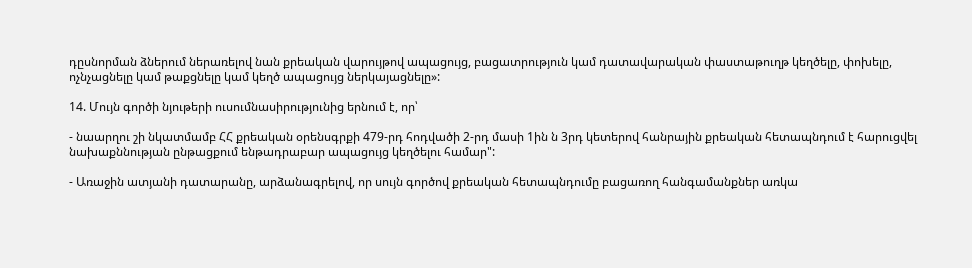դըսնորման ձներում ներառելով նան քրեական վարույթով ապացույց, բացատրություն կամ դատավարական փաստաթուղթ կեղծելը, փոխելը, ոչնչացնելը կամ թաքցնելը կամ կեղծ ապացույց ներկայացնելը»:

14. Մույն գործի նյութերի ուսումնասիրությունից երնում է, որ՝

- նաարղու շի նկատմամբ ՀՀ քրեական օրենսգրքի 479-րդ հոդվածի 2-րդ մասի 1ին ն 3րդ կետերով հանրային քրեական հետապնդում է հարուցվել նախաքննության ընթացքում ենթադրաբար ապացույց կեղծելու համար":

- Առաջին ատյանի դատարանը, արձանագրելով, որ սույն գործով քրեական հետապնդումը բացառող հանգամանքներ առկա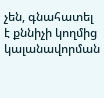չեն, գնահատել է քննիչի կողմից կալանավորման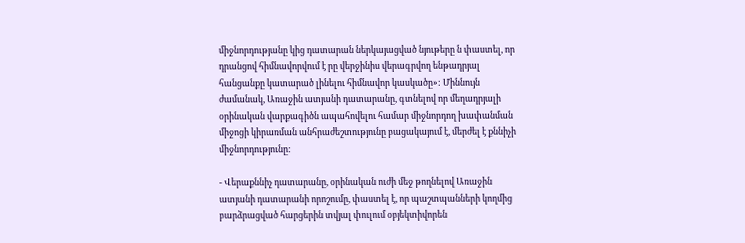միջնորդությանը կից դատարան ներկայացված նյութերը ն փաստել, որ դրանցով հիմնավորվում է րը վերջինիս վերագրվող ենթադրյալ հանցանքը կատարած լինելու հիմնավոր կասկածը»: Միննույն ժամանակ, Առաջին ատյանի դատարանը, գտնելով որ մեղադրյալի օրինական վարքագիծն ապահովելու համար միջնորդող խափանման միջոցի կիրառման անհրաժեշտությունը բացակայում է, մերժել է քննիչի միջնորդությունը:

- Վերաքննիչ դատարանը, օրինական ուժի մեջ թողնելով Առաջին ատյանի դատարանի որոշումը, փաստել է, որ պաշտպանների կողմից բարձրացված հարցերին տվյալ փուլում օբյեկտիվորեն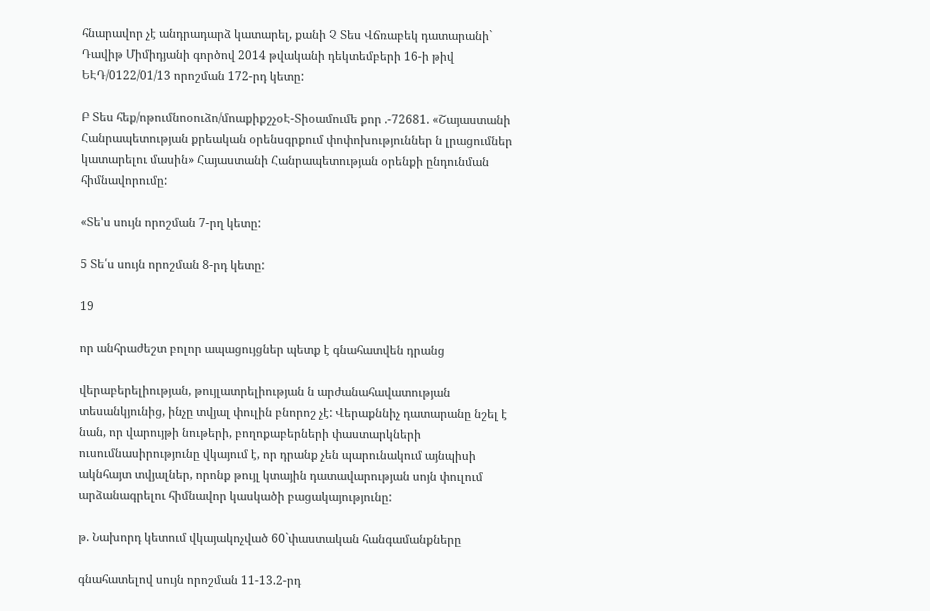հնարավոր չէ անդրադարձ կատարել, քանի Չ Տես Վճռաբեկ դատարանի` Դավիթ Միմիդյանի գործով 2014 թվականի դեկտեմբերի 16-ի թիվ ԵԷԴ/0122/01/13 որոշման 172-րդ կետը:

Բ Տես հեք/ոթումնոօուձո/մոաքիքշչօԷ-Տիօամումե քոր .-72681. «Շայաստանի Հանրապետության քրեական օրենսգրքում փոփոխություններ ն լրացումներ կատարելու մասին» Հայաստանի Հանրապետության օրենքի ընդունման հիմնավորումը:

«Տե'ս սույն որոշման 7-րղ կետը:

5 Տե՛ս սույն որոշման 8-րդ կետը:

19

որ անհրաժեշտ բոլոր ապացույցներ պետք է գնահատվեն դրանց

վերաբերելիության, թույլատրելիության ն արժանահավատության տեսանկյունից, ինչը տվյալ փուլին բնորոշ չէ: Վերաքննիչ դատարանը նշել է նան, որ վարույթի նութերի, բողոքաբերների փաստարկների ուսումնասիրությունը վկայում է, որ դրանք չեն պարունակում այնպիսի ակնհայտ տվյալներ, որոնք թույլ կտային դատավարության սոյն փուլում արձանագրելու հիմնավոր կասկածի բացակայությունը:

թ. Նախորդ կետում վկայակոչված 60`փաստական հանգամանքները

գնահատելով սույն որոշման 11-13.2-րդ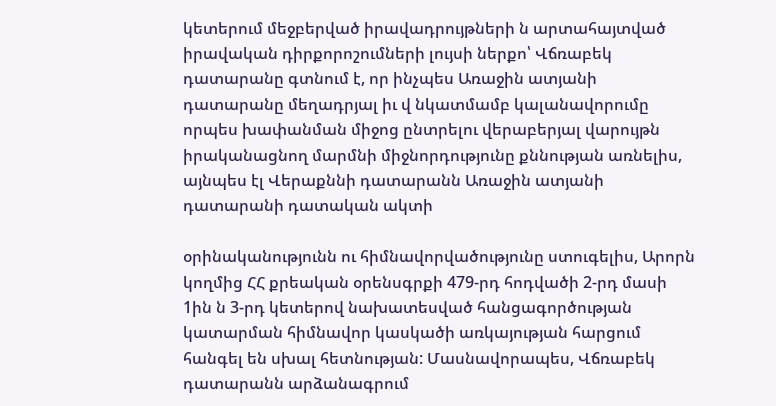կետերում մեջբերված իրավադրույթների ն արտահայտված իրավական դիրքորոշումների լույսի ներքո՝ Վճռաբեկ դատարանը գտնում է, որ ինչպես Առաջին ատյանի դատարանը մեղադրյալ իւ վ նկատմամբ կալանավորումը որպես խափանման միջոց ընտրելու վերաբերյալ վարույթն իրականացնող մարմնի միջնորդությունը քննության առնելիս, այնպես էլ Վերաքննի դատարանն Առաջին ատյանի դատարանի դատական ակտի

օրինականությունն ու հիմնավորվածությունը ստուգելիս, Արորն կողմից ՀՀ քրեական օրենսգրքի 479-րդ հոդվածի 2-րդ մասի 1ին ն 3-րդ կետերով նախատեսված հանցագործության կատարման հիմնավոր կասկածի առկայության հարցում հանգել են սխալ հետնության: Մասնավորապես, Վճռաբեկ դատարանն արձանագրում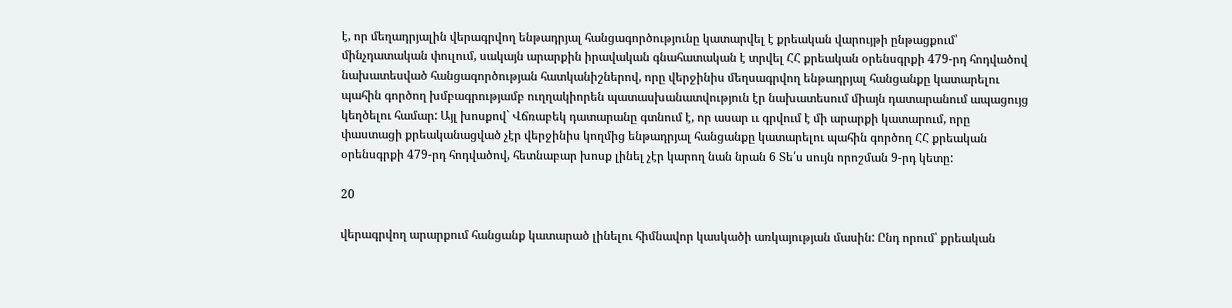է, որ մեղադրյալին վերագրվող ենթադրյալ հանցագործությունը կատարվել է քրեական վարույթի ընթացքում՝ մինչդատական փուլում, սակայն արարքին իրավական գնահատական է տրվել ՀՀ քրեական օրենսգրքի 479-րդ հոդվածով նախատեսված հանցագործության հատկանիշներով, որը վերջինիս մեղսագրվող ենթադրյալ հանցանքը կատարելու պահին գործող խմբագրությամբ ուղղակիորեն պատասխանատվություն էր նախատեսում միայն դատարանում ապացույց կեղծելու համար: Այլ խոսքով` Վճռաբեկ դատարանը գտնում է, որ ասար ււ գրվում է մի արարքի կատարում, որը փաստացի քրեականացված չէր վերջինիս կողմից ենթադրյալ հանցանքը կատարելու պահին գործող ՀՀ քրեական օրենսգրքի 479-րդ հոդվածով, հետնաբար խոսք լինել չէր կարող նան նրան 6 Տե՛ս սույն որոշման 9-րդ կետը:

20

վերագրվող արարքում հանցանք կատարած լինելու հիմնավոր կասկածի առկայության մասին: Ընդ որում՝ քրեական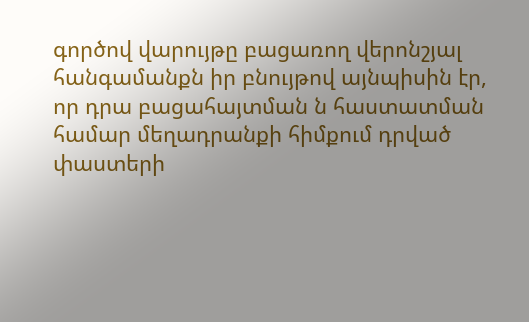գործով վարույթը բացառող վերոնշյալ հանգամանքն իր բնույթով այնպիսին էր, որ դրա բացահայտման ն հաստատման համար մեղադրանքի հիմքում դրված փաստերի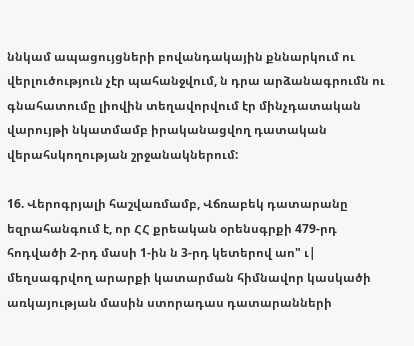ննկամ ապացույցների բովանդակային քննարկում ու վերլուծություն չէր պահանջվում, ն դրա արձանագրումն ու գնահատումը լիովին տեղավորվում էր մինչդատական վարույթի նկատմամբ իրականացվող դատական վերահսկողության շրջանակներում:

16. Վերոգրյալի հաշվառմամբ, Վճռաբեկ դատարանը եզրահանգում է, որ ՀՀ քրեական օրենսգրքի 479-րդ հոդվածի 2-րդ մասի 1-ին ն 3-րդ կետերով աո" ւ| մեղսագրվող արարքի կատարման հիմնավոր կասկածի առկայության մասին ստորադաս դատարանների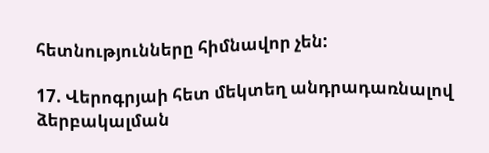հետնությունները հիմնավոր չեն:

17. Վերոգրյաի հետ մեկտեղ անդրադառնալով ձերբակալման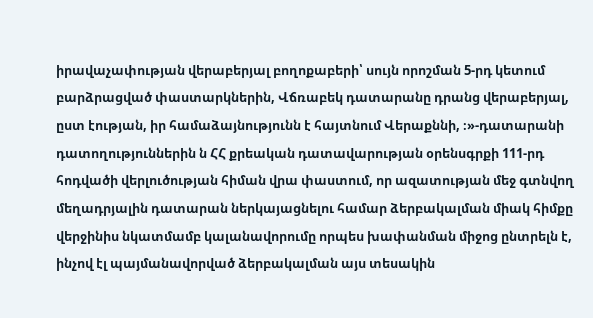իրավաչափության վերաբերյալ բողոքաբերի՝ սույն որոշման 5-րդ կետում բարձրացված փաստարկներին, Վճռաբեկ դատարանը դրանց վերաբերյալ, ըստ էության, իր համաձայնությունն է հայտնում Վերաքննի, ։»-դատարանի դատողություններին ն ՀՀ քրեական դատավարության օրենսգրքի 111-րդ հոդվածի վերլուծության հիման վրա փաստում, որ ազատության մեջ գտնվող մեղադրյալին դատարան ներկայացնելու համար ձերբակալման միակ հիմքը վերջինիս նկատմամբ կալանավորումը որպես խափանման միջոց ընտրելն է, ինչով էլ պայմանավորված ձերբակալման այս տեսակին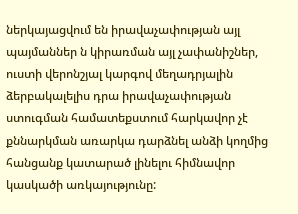ներկայացվում են իրավաչափության այլ պայմաններ ն կիրառման այլ չափանիշներ, ուստի վերոնշյալ կարգով մեղադրյալին ձերբակալելիս դրա իրավաչափության ստուգման համատեքստում հարկավոր չէ քննարկման առարկա դարձնել անձի կողմից հանցանք կատարած լինելու հիմնավոր կասկածի առկայությունը: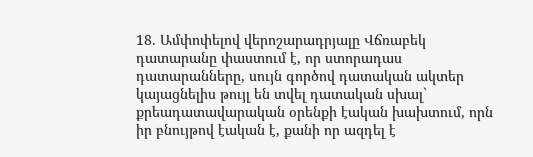18. Ամփոփելով վերոշարադրյալը Վճռաբեկ դատարանը փաստում է, որ ստորադաս դատարանները, սույն գործով դատական ակտեր կայացնելիս թույլ են տվել դատական սխալ` քրեադատավարական օրենքի էական խախտում, որն իր բնույթով էական է, քանի որ ազդել է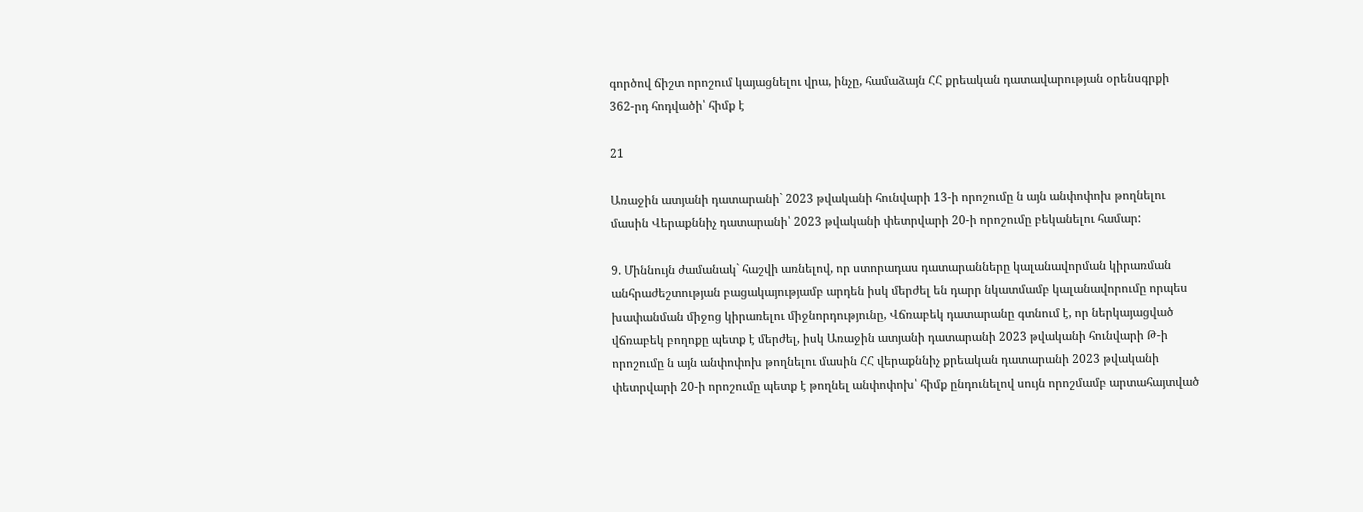գործով ճիշտ որոշում կայացնելու վրա, ինչը, համաձայն ՀՀ քրեական դատավարության օրենսգրքի 362-րդ հոդվածի՝ հիմք է

21

Առաջին ատյանի դատարանի` 2023 թվականի հունվարի 13-ի որոշումը ն այն անփոփոխ թողնելու մասին Վերաքննիչ դատարանի՝ 2023 թվականի փետրվարի 20-ի որոշումը բեկանելու համար:

9. Միննույն ժամանակ` հաշվի առնելով, որ ստորադաս դատարանները կալանավորման կիրառման անհրաժեշտության բացակայությամբ արդեն իսկ մերժել են դարր նկատմամբ կալանավորումը որպես խափանման միջոց կիրառելու միջնորդությունը, Վճռաբեկ դատարանը գտնում է, որ ներկայացված վճռաբեկ բողոքը պետք է մերժել, իսկ Առաջին ատյանի դատարանի 2023 թվականի հունվարի Թ-ի որոշումը ն այն անփոփոխ թողնելու մասին ՀՀ վերաքննիչ քրեական դատարանի 2023 թվականի փետրվարի 20-ի որոշումը պետք է թողնել անփոփոխ՝ հիմք ընդունելով սույն որոշմամբ արտահայտված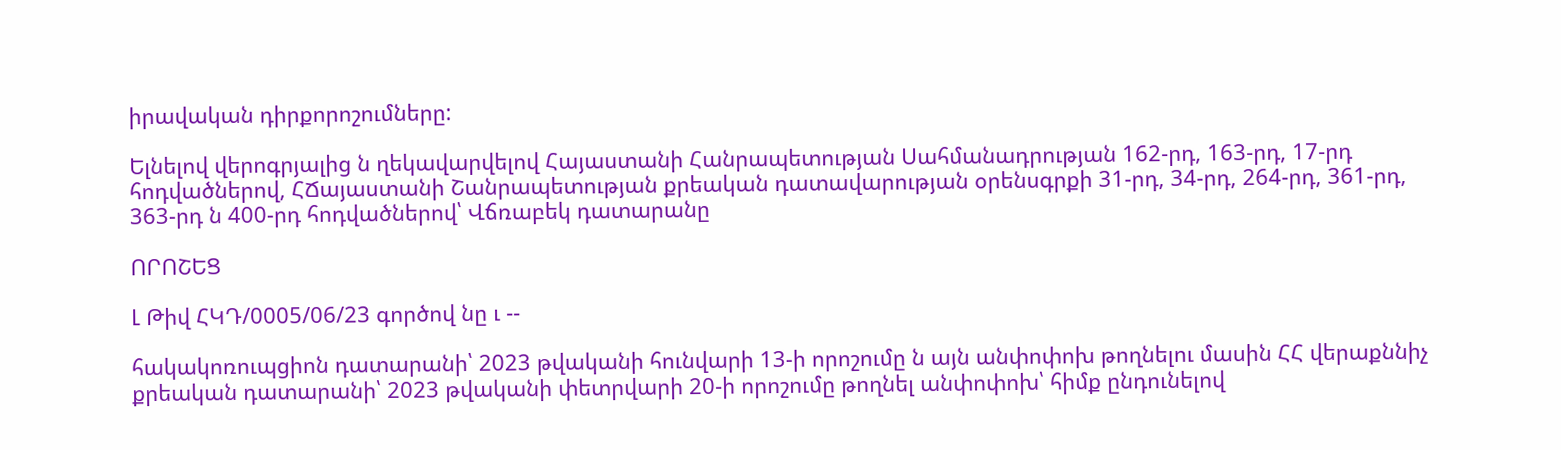իրավական դիրքորոշումները:

Ելնելով վերոգրյալից ն ղեկավարվելով Հայաստանի Հանրապետության Սահմանադրության 162-րդ, 163-րդ, 17-րդ հոդվածներով, ՀՃայաստանի Շանրապետության քրեական դատավարության օրենսգրքի 31-րդ, 34-րդ, 264-րդ, 361-րդ, 363-րդ ն 400-րդ հոդվածներով՝ Վճռաբեկ դատարանը

ՈՐՈՇԵՑ

Լ Թիվ ՀԿԴ/0005/06/23 գործով նը ւ --

հակակոռուպցիոն դատարանի՝ 2023 թվականի հունվարի 13-ի որոշումը ն այն անփոփոխ թողնելու մասին ՀՀ վերաքննիչ քրեական դատարանի՝ 2023 թվականի փետրվարի 20-ի որոշումը թողնել անփոփոխ՝ հիմք ընդունելով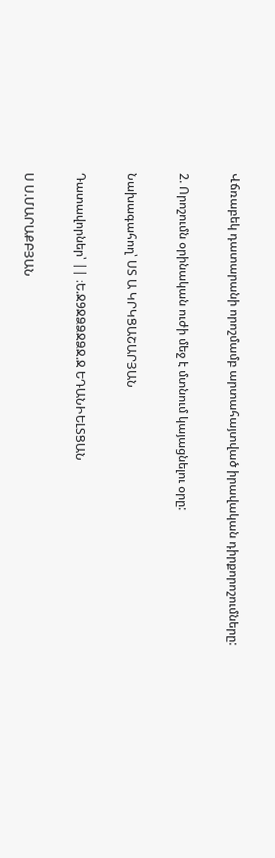Վճռաբեկ դատարանի որոշմամբ արտահայտված իրավական դիրքորոշումները:

2. Որոշումն օրինական ուժի մեջ է մտնում կայացնելու օրը:

Նախագահող՝ ՍՏ Ա ԿՐԿՑԱՇԱՐՅԱՆ

Դատավորներ՝ || ։Ե.Ջ9ՋՁՁՋՁՋ.Ջ ԵԴԱՆԻԵԼՏՑԱՆ

Ս Ս.ՄԱՐԱՔԲՅԱՆ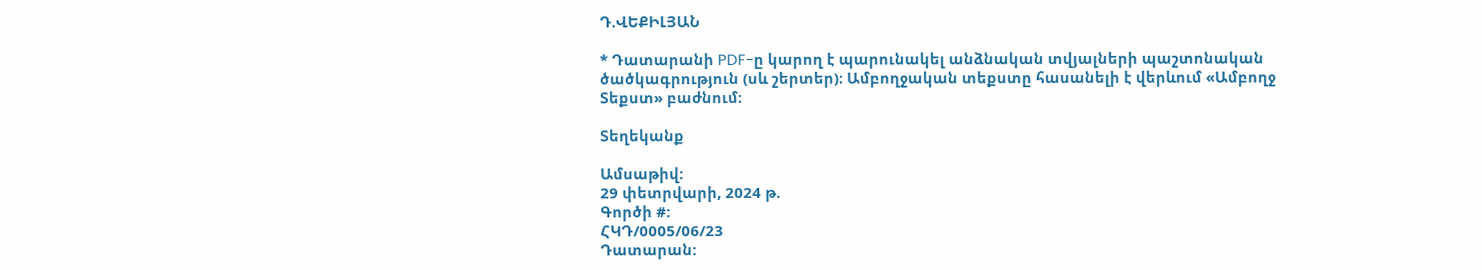Դ.ՎԵՔԻԼՅԱՆ

* Դատարանի PDF-ը կարող է պարունակել անձնական տվյալների պաշտոնական ծածկագրություն (սև շերտեր)։ Ամբողջական տեքստը հասանելի է վերևում «Ամբողջ Տեքստ» բաժնում։

Տեղեկանք

Ամսաթիվ:
29 փետրվարի, 2024 թ.
Գործի #:
ՀԿԴ/0005/06/23
Դատարան: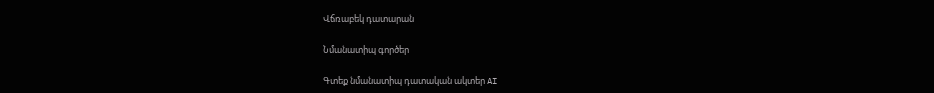Վճռաբեկ դատարան

Նմանատիպ գործեր

Գտեք նմանատիպ դատական ակտեր AI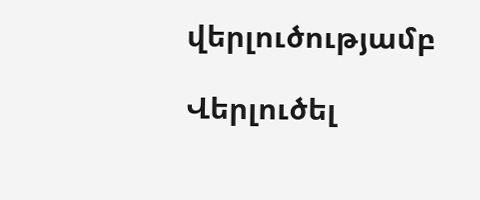վերլուծությամբ

Վերլուծել